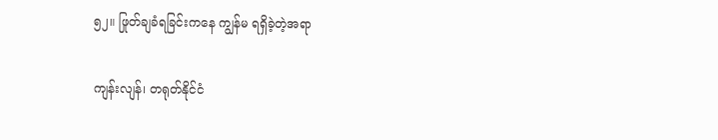၅၂။ ဖြုတ်ချခံရခြင်းကနေ ကျွန်မ ရရှိခဲ့တဲ့အရာ

ကျန်းလျန်၊ တရုတ်နိုင်ငံ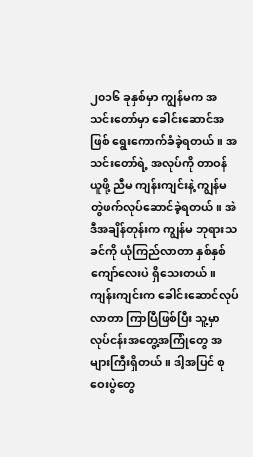၂၀၁၆ ခုနှစ်မှာ ကျွန်မက အသင်းတော်မှာ ခေါင်းဆောင်အဖြစ် ရွေးကောက်ခံခဲ့ရတယ်။ အသင်းတော်ရဲ့ အလုပ်ကို တာဝန်ယူဖို့ ညီမ ကျန်းကျင်းနဲ့ ကျွန်မ တွဲဖက်လုပ်ဆောင်ခဲ့ရတယ်။ အဲဒီအချိန်တုန်းက ကျွန်မ ဘုရားသခင်ကို ယုံကြည်လာတာ နှစ်နှစ်ကျော်လေးပဲ ရှိသေးတယ်။ ကျန်းကျင်းက ခေါင်းဆောင်လုပ်လာတာ ကြာပြီဖြစ်ပြီး သူ့မှာ လုပ်ငန်းအတွေ့အကြုံတွေ အများကြီးရှိတယ်။ ဒါ့အပြင် စုဝေးပွဲတွေ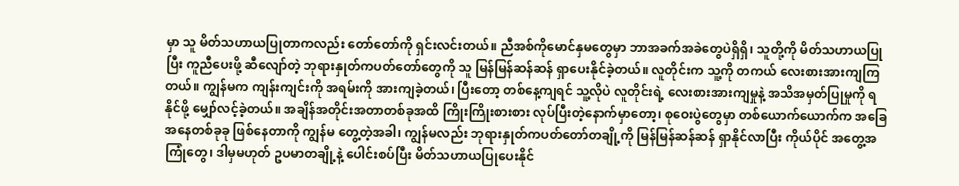မှာ သူ မိတ်သဟာယပြုတာကလည်း တော်တော်ကို ရှင်းလင်းတယ်။ ညီအစ်ကိုမောင်နှမတွေမှာ ဘာအခက်အခဲတွေပဲရှိရှိ၊ သူတို့ကို မိတ်သဟာယပြုပြီး ကူညီပေးဖို့ ဆီလျော်တဲ့ ဘုရားနှုတ်ကပတ်တော်တွေကို သူ မြန်မြန်ဆန်ဆန် ရှာပေးနိုင်ခဲ့တယ်။ လူတိုင်းက သူ့ကို တကယ် လေးစားအားကျကြတယ်။ ကျွန်မက ကျန်းကျင်းကို အရမ်းကို အားကျခဲ့တယ်၊ ပြီးတော့ တစ်နေ့ကျရင် သူ့လိုပဲ လူတိုင်းရဲ့ လေးစားအားကျမှုနဲ့ အသိအမှတ်ပြုမှုကို ရနိုင်ဖို့ မျှော်လင့်ခဲ့တယ်။ အချိန်အတိုင်းအတာတစ်ခုအထိ ကြိုးကြိုးစားစား လုပ်ပြီးတဲ့နောက်မှာတော့၊ စုဝေးပွဲတွေမှာ တစ်ယောက်ယောက်က အခြေအနေတစ်ခုခု ဖြစ်နေတာကို ကျွန်မ တွေ့တဲ့အခါ၊ ကျွန်မလည်း ဘုရားနှုတ်ကပတ်တော်တချို့ကို မြန်မြန်ဆန်ဆန် ရှာနိုင်လာပြီး ကိုယ်ပိုင် အတွေ့အကြုံတွေ၊ ဒါမှမဟုတ် ဥပမာတချို့နဲ့ ပေါင်းစပ်ပြီး မိတ်သဟာယပြုပေးနိုင်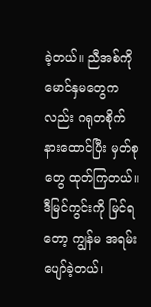ခဲ့တယ်။ ညီအစ်ကိုမောင်နှမတွေကလည်း ဂရုတစိုက် နားထောင်ပြီး မှတ်စုတွေ ထုတ်ကြတယ်။ ဒီမြင်ကွင်းကို မြင်ရတော့ ကျွန်မ အရမ်းပျော်ခဲ့တယ်၊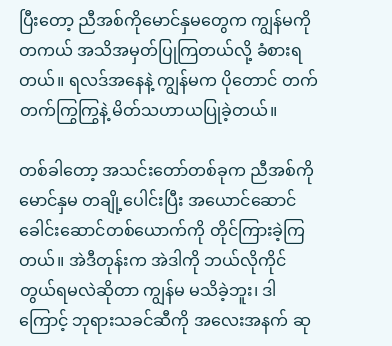ပြီးတော့ ညီအစ်ကိုမောင်နှမတွေက ကျွန်မကို တကယ် အသိအမှတ်ပြုကြတယ်လို့ ခံစားရတယ်။ ရလဒ်အနေနဲ့ ကျွန်မက ပိုတောင် တက်တက်ကြွကြွနဲ့ မိတ်သဟာယပြုခဲ့တယ်။

တစ်ခါတော့ အသင်းတော်တစ်ခုက ညီအစ်ကိုမောင်နှမ တချို့ပေါင်းပြီး အယောင်ဆောင်ခေါင်းဆောင်တစ်ယောက်ကို တိုင်ကြားခဲ့ကြတယ်။ အဲဒီတုန်းက အဲဒါကို ဘယ်လိုကိုင်တွယ်ရမလဲဆိုတာ ကျွန်မ မသိခဲ့ဘူး၊ ဒါကြောင့် ဘုရားသခင်ဆီကို အလေးအနက် ဆု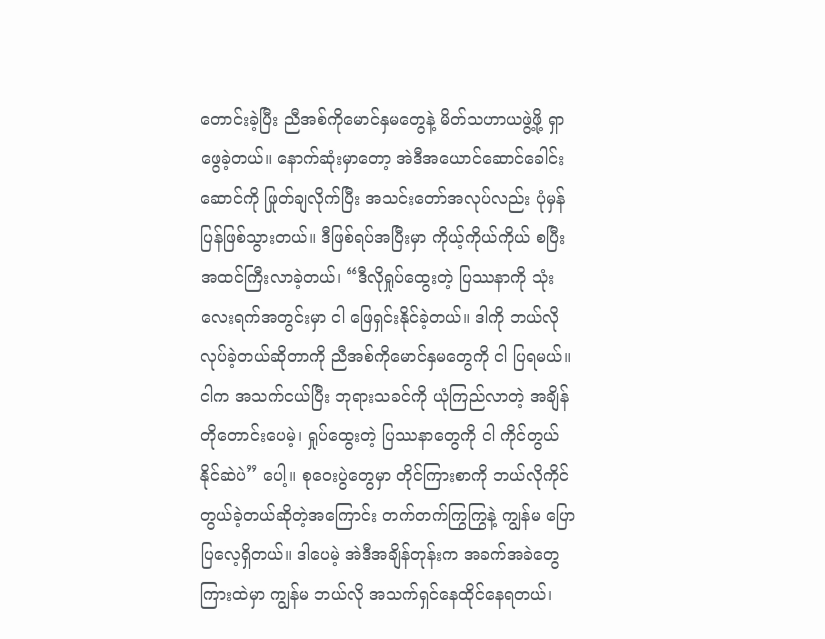တောင်းခဲ့ပြီး ညီအစ်ကိုမောင်နှမတွေနဲ့ မိတ်သဟာယဖွဲ့ဖို့ ရှာဖွေခဲ့တယ်။ နောက်ဆုံးမှာတော့ အဲဒီအယောင်ဆောင်ခေါင်းဆောင်ကို ဖြုတ်ချလိုက်ပြီး အသင်းတော်အလုပ်လည်း ပုံမှန်ပြန်ဖြစ်သွားတယ်။ ဒီဖြစ်ရပ်အပြီးမှာ ကိုယ့်ကိုယ်ကိုယ် စပြီး အထင်ကြီးလာခဲ့တယ်၊ “ဒီလိုရှုပ်ထွေးတဲ့ ပြဿနာကို သုံးလေးရက်အတွင်းမှာ ငါ ဖြေရှင်းနိုင်ခဲ့တယ်။ ဒါကို ဘယ်လိုလုပ်ခဲ့တယ်ဆိုတာကို ညီအစ်ကိုမောင်နှမတွေကို ငါ ပြရမယ်။ ငါက အသက်ငယ်ပြီး ဘုရားသခင်ကို ယုံကြည်လာတဲ့ အချိန်တိုတောင်းပေမဲ့၊ ရှုပ်ထွေးတဲ့ ပြဿနာတွေကို ငါ ကိုင်တွယ်နိုင်ဆဲပဲ” ပေါ့။ စုဝေးပွဲတွေမှာ တိုင်ကြားစာကို ဘယ်လိုကိုင်တွယ်ခဲ့တယ်ဆိုတဲ့အကြောင်း တက်တက်ကြွကြွနဲ့ ကျွန်မ ပြောပြလေ့ရှိတယ်။ ဒါပေမဲ့ အဲဒီအချိန်တုန်းက အခက်အခဲတွေကြားထဲမှာ ကျွန်မ ဘယ်လို အသက်ရှင်နေထိုင်နေရတယ်၊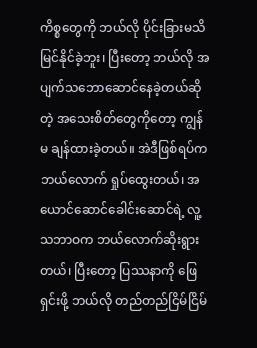ကိစ္စတွေကို ဘယ်လို ပိုင်းခြားမသိမြင်နိုင်ခဲ့ဘူး၊ ပြီးတော့ ဘယ်လို အပျက်သဘောဆောင်နေခဲ့တယ်ဆိုတဲ့ အသေးစိတ်တွေကိုတော့ ကျွန်မ ချန်ထားခဲ့တယ်။ အဲဒီဖြစ်ရပ်က ဘယ်လောက် ရှုပ်ထွေးတယ်၊ အယောင်ဆောင်ခေါင်းဆောင်ရဲ့ လူ့သဘာဝက ဘယ်လောက်ဆိုးရွားတယ်၊ ပြီးတော့ ပြဿနာကို ဖြေရှင်းဖို့ ဘယ်လို တည်တည်ငြိမ်ငြိမ်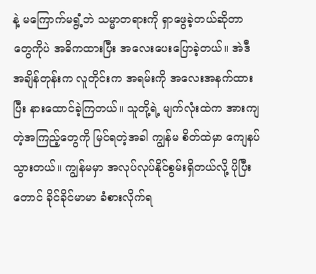နဲ့ မကြောက်မရွံ့ဘဲ သမ္မာတရားကို ရှာဖွေခဲ့တယ်ဆိုတာတွေကိုပဲ အဓိကထားပြီး အလေးပေးပြောခဲ့တယ်။ အဲဒီအချိန်တုန်းက လူတိုင်းက အရမ်းကို အလေးအနက်ထားပြီး နားထောင်ခဲ့ကြတယ်။ သူတို့ရဲ့ မျက်လုံးထဲက အားကျတဲ့အကြည့်တွေကို မြင်ရတဲ့အခါ ကျွန်မ စိတ်ထဲမှာ ကျေနပ်သွားတယ်။ ကျွန်မမှာ အလုပ်လုပ်နိုင်စွမ်းရှိတယ်လို့ ပိုပြီးတောင် ခိုင်ခိုင်မာမာ ခံစားလိုက်ရ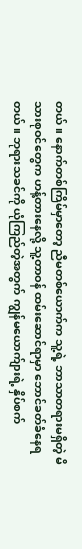တယ်။ နောက်တစ်ကြိမ်မှာတော့ ညီမတစ်ယောက်က သူ့ရဲ့ ဘာသာတရားမရှိတဲ့ မိသားစုဝင်တွေက ဟန့်တားနေလို့ သူ့တာဝန် ထမ်းဆောင်ရာမှာ ဘောင်ခတ်ခံနေရတယ်။ ဘုရားသခင်ကို ယုံကြည်တဲ့အတွက် ကျွန်မယောက်ျားရဲ့ နှိပ်စက်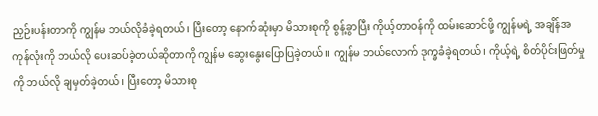ညှဉ်းပန်းတာကို ကျွန်မ ဘယ်လိုခံခဲ့ရတယ်၊ ပြီးတော့ နောက်ဆုံးမှာ မိသားစုကို စွန့်ခွာပြီး ကိုယ့်တာဝန်ကို ထမ်းဆောင်ဖို့ ကျွန်မရဲ့ အချိန်အကုန်လုံးကို ဘယ်လို ပေးဆပ်ခဲ့တယ်ဆိုတာကို ကျွန်မ ဆွေးနွေးပြောပြခဲ့တယ်။ ကျွန်မ ဘယ်လောက် ဒုက္ခခံခဲ့ရတယ်၊ ကိုယ့်ရဲ့ စိတ်ပိုင်းဖြတ်မှုကို ဘယ်လို ချမှတ်ခဲ့တယ်၊ ပြီးတော့ မိသားစု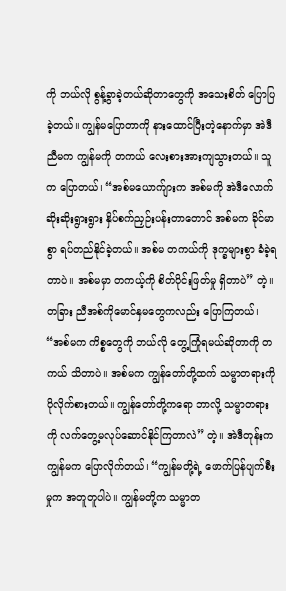ကို ဘယ်လို စွန့်ခွာခဲ့တယ်ဆိုတာတွေကို အသေးစိတ် ပြောပြခဲ့တယ်။ ကျွန်မပြောတာကို နားထောင်ပြီးတဲ့နောက်မှာ အဲဒီညီမက ကျွန်မကို တကယ် လေးစားအားကျသွားတယ်။ သူက ပြောတယ်၊ “အစ်မယောက်ျားက အစ်မကို အဲဒီလောက် ဆိုးဆိုးရွားရွား နှိပ်စက်ညှဉ်းပန်းတာတောင် အစ်မက ခိုင်မာစွာ ရပ်တည်နိုင်ခဲ့တယ်။ အစ်မ တကယ်ကို ဒုက္ခများစွာ ခံခဲ့ရတာပဲ။ အစ်မမှာ တကယ့်ကို စိတ်ပိုင်းဖြတ်မှု ရှိတာပဲ” တဲ့။ တခြား ညီအစ်ကိုမောင်နှမတွေကလည်း ပြောကြတယ်၊ “အစ်မက ကိစ္စတွေကို ဘယ်လို တွေ့ကြုံရမယ်ဆိုတာကို တကယ် သိတာပဲ။ အစ်မက ကျွန်တော်တို့ထက် သမ္မာတရားကို ပိုလိုက်စားတယ်။ ကျွန်တော်တို့ကရော ဘာလို့ သမ္မာတရားကို လက်တွေ့မလုပ်ဆောင်နိုင်ကြတာလဲ” တဲ့။ အဲဒီတုန်းက ကျွန်မက ပြောလိုက်တယ်၊ “ကျွန်မတို့ရဲ့ ဖောက်ပြန်ပျက်စီးမှုက အတူတူပါပဲ။ ကျွန်မတို့က သမ္မာတ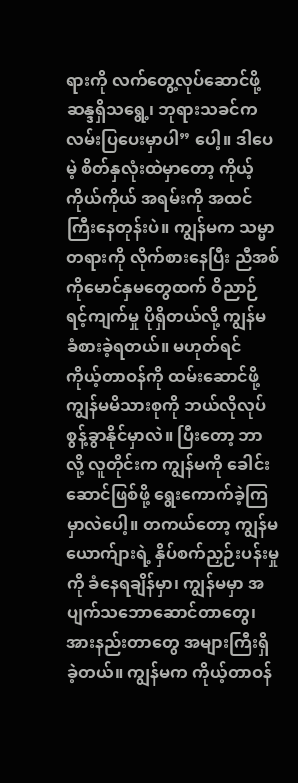ရားကို လက်တွေ့လုပ်ဆောင်ဖို့ ဆန္ဒရှိသရွေ့၊ ဘုရားသခင်က လမ်းပြပေးမှာပါ” ပေါ့။ ဒါပေမဲ့ စိတ်နှလုံးထဲမှာတော့ ကိုယ့်ကိုယ်ကိုယ် အရမ်းကို အထင်ကြီးနေတုန်းပဲ။ ကျွန်မက သမ္မာတရားကို လိုက်စားနေပြီး ညီအစ်ကိုမောင်နှမတွေထက် ဝိညာဉ်ရင့်ကျက်မှု ပိုရှိတယ်လို့ ကျွန်မ ခံစားခဲ့ရတယ်။ မဟုတ်ရင် ကိုယ့်တာဝန်ကို ထမ်းဆောင်ဖို့ ကျွန်မမိသားစုကို ဘယ်လိုလုပ် စွန့်ခွာနိုင်မှာလဲ။ ပြီးတော့ ဘာလို့ လူတိုင်းက ကျွန်မကို ခေါင်းဆောင်ဖြစ်ဖို့ ရွေးကောက်ခဲ့ကြမှာလဲပေါ့။ တကယ်တော့ ကျွန်မယောက်ျားရဲ့ နှိပ်စက်ညှဉ်းပန်းမှုကို ခံနေရချိန်မှာ၊ ကျွန်မမှာ အပျက်သဘောဆောင်တာတွေ၊ အားနည်းတာတွေ အများကြီးရှိခဲ့တယ်။ ကျွန်မက ကိုယ့်တာဝန်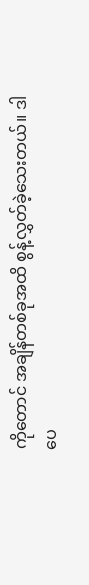ကိုတောင် အချိန်တစ်ခုအထိ စွန့်လွှတ်ခဲ့သေးတယ်။ ဒါပေ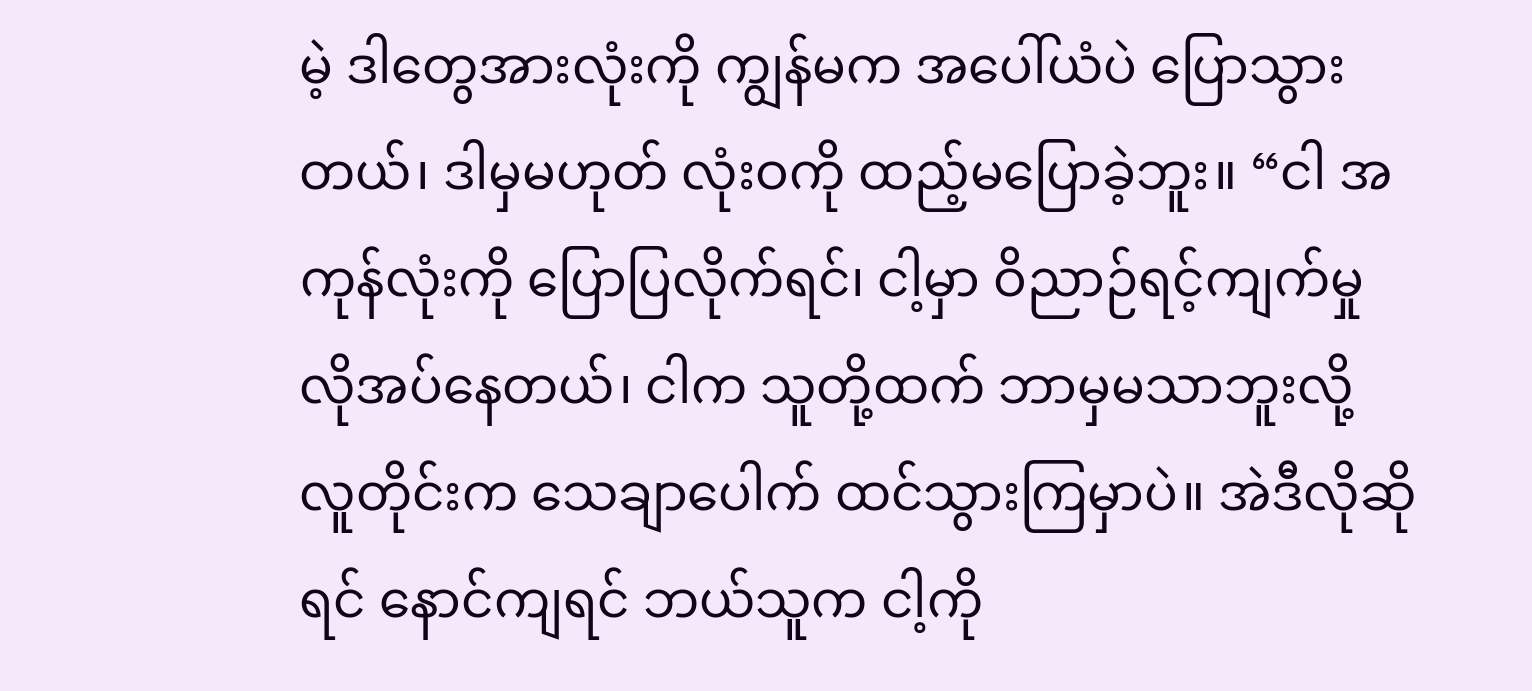မဲ့ ဒါတွေအားလုံးကို ကျွန်မက အပေါ်ယံပဲ ပြောသွားတယ်၊ ဒါမှမဟုတ် လုံးဝကို ထည့်မပြောခဲ့ဘူး။ “ငါ အကုန်လုံးကို ပြောပြလိုက်ရင်၊ ငါ့မှာ ဝိညာဉ်ရင့်ကျက်မှု လိုအပ်နေတယ်၊ ငါက သူတို့ထက် ဘာမှမသာဘူးလို့ လူတိုင်းက သေချာပေါက် ထင်သွားကြမှာပဲ။ အဲဒီလိုဆိုရင် နောင်ကျရင် ဘယ်သူက ငါ့ကို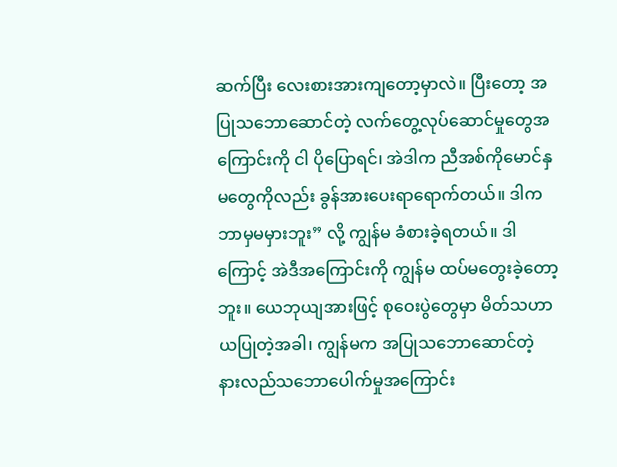ဆက်ပြီး လေးစားအားကျတော့မှာလဲ။ ပြီးတော့ အပြုသဘောဆောင်တဲ့ လက်တွေ့လုပ်ဆောင်မှုတွေအကြောင်းကို ငါ ပိုပြောရင်၊ အဲဒါက ညီအစ်ကိုမောင်နှမတွေကိုလည်း ခွန်အားပေးရာရောက်တယ်။ ဒါက ဘာမှမမှားဘူး” လို့ ကျွန်မ ခံစားခဲ့ရတယ်။ ဒါကြောင့် အဲဒီအကြောင်းကို ကျွန်မ ထပ်မတွေးခဲ့တော့ဘူး။ ယေဘုယျအားဖြင့် စုဝေးပွဲတွေမှာ မိတ်သဟာယပြုတဲ့အခါ၊ ကျွန်မက အပြုသဘောဆောင်တဲ့ နားလည်သဘောပေါက်မှုအကြောင်း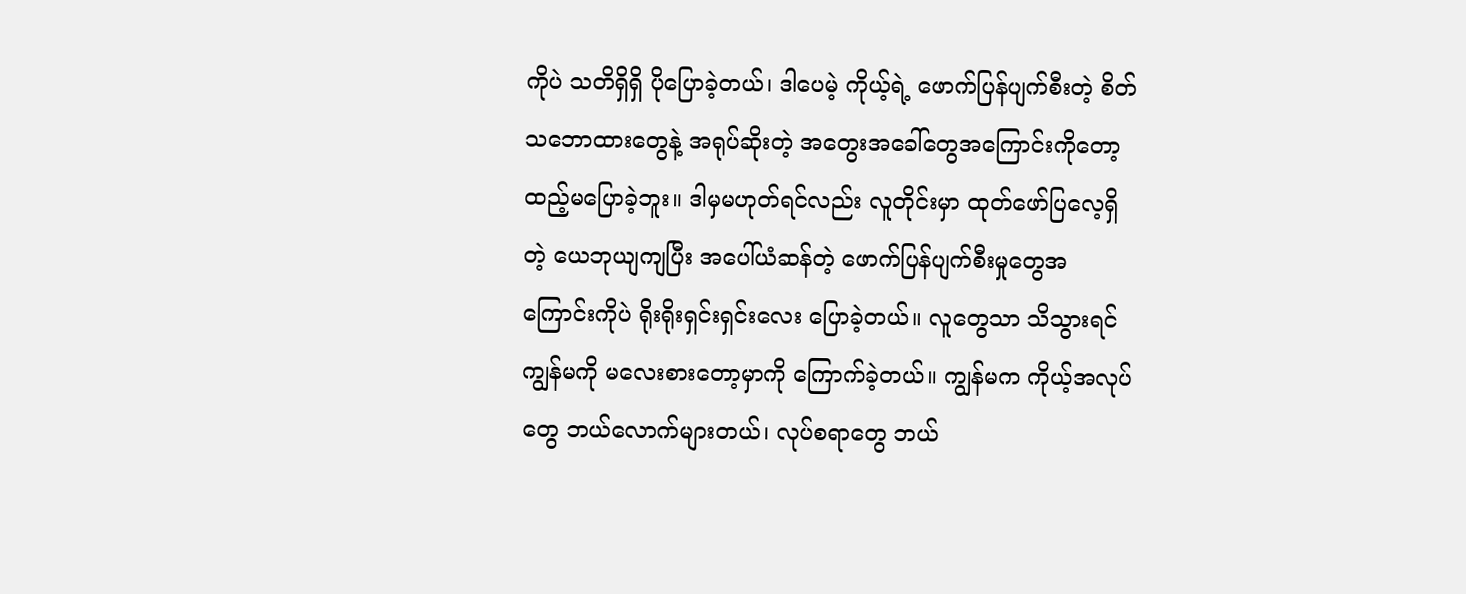ကိုပဲ သတိရှိရှိ ပိုပြောခဲ့တယ်၊ ဒါပေမဲ့ ကိုယ့်ရဲ့ ဖောက်ပြန်ပျက်စီးတဲ့ စိတ်သဘောထားတွေနဲ့ အရုပ်ဆိုးတဲ့ အတွေးအခေါ်တွေအကြောင်းကိုတော့ ထည့်မပြောခဲ့ဘူး။ ဒါမှမဟုတ်ရင်လည်း လူတိုင်းမှာ ထုတ်ဖော်ပြလေ့ရှိတဲ့ ယေဘုယျကျပြီး အပေါ်ယံဆန်တဲ့ ဖောက်ပြန်ပျက်စီးမှုတွေအကြောင်းကိုပဲ ရိုးရိုးရှင်းရှင်းလေး ပြောခဲ့တယ်။ လူတွေသာ သိသွားရင် ကျွန်မကို မလေးစားတော့မှာကို ကြောက်ခဲ့တယ်။ ကျွန်မက ကိုယ့်အလုပ်တွေ ဘယ်လောက်များတယ်၊ လုပ်စရာတွေ ဘယ်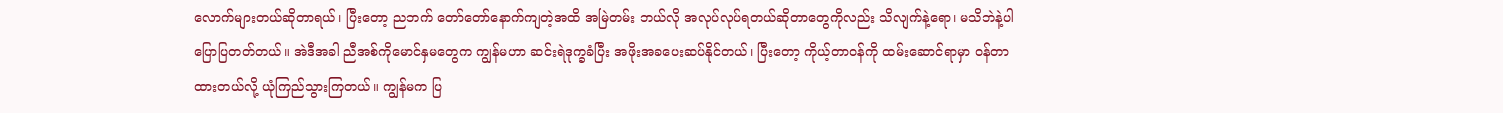လောက်များတယ်ဆိုတာရယ်၊ ပြီးတော့ ညဘက် တော်တော်နောက်ကျတဲ့အထိ အမြဲတမ်း ဘယ်လို အလုပ်လုပ်ရတယ်ဆိုတာတွေကိုလည်း သိလျက်နဲ့ရော၊ မသိဘဲနဲ့ပါ ပြောပြတတ်တယ်။ အဲဒီအခါ ညီအစ်ကိုမောင်နှမတွေက ကျွန်မဟာ ဆင်းရဲဒုက္ခခံပြီး အဖိုးအခပေးဆပ်နိုင်တယ်၊ ပြီးတော့ ကိုယ့်တာဝန်ကို ထမ်းဆောင်ရာမှာ ဝန်တာထားတယ်လို့ ယုံကြည်သွားကြတယ်။ ကျွန်မက ပြ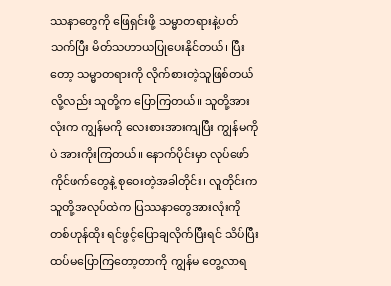ဿနာတွေကို ဖြေရှင်းဖို့ သမ္မာတရားနဲ့ပတ်သက်ပြီး မိတ်သဟာယပြုပေးနိုင်တယ်၊ ပြီးတော့ သမ္မာတရားကို လိုက်စားတဲ့သူဖြစ်တယ်လို့လည်း သူတို့က ပြောကြတယ်။ သူတို့အားလုံးက ကျွန်မကို လေးစားအားကျပြီး ကျွန်မကိုပဲ အားကိုးကြတယ်။ နောက်ပိုင်းမှာ လုပ်ဖော်ကိုင်ဖက်တွေနဲ့ စုဝေးတဲ့အခါတိုင်း၊ လူတိုင်းက သူတို့အလုပ်ထဲက ပြဿနာတွေအားလုံးကို တစ်ဟုန်ထိုး ရင်ဖွင့်ပြောချလိုက်ပြီးရင် သိပ်ပြီး ထပ်မပြောကြတော့တာကို ကျွန်မ တွေ့လာရ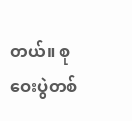တယ်။ စုဝေးပွဲတစ်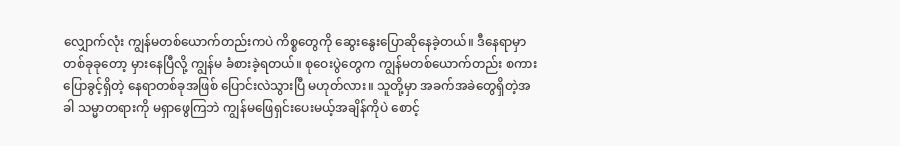လျှောက်လုံး ကျွန်မတစ်ယောက်တည်းကပဲ ကိစ္စတွေကို ဆွေးနွေးပြောဆိုနေခဲ့တယ်။ ဒီနေရာမှာ တစ်ခုခုတော့ မှားနေပြီလို့ ကျွန်မ ခံစားခဲ့ရတယ်။ စုဝေးပွဲတွေက ကျွန်မတစ်ယောက်တည်း စကားပြောခွင့်ရှိတဲ့ နေရာတစ်ခုအဖြစ် ပြောင်းလဲသွားပြီ မဟုတ်လား။ သူတို့မှာ အခက်အခဲတွေရှိတဲ့အခါ သမ္မာတရားကို မရှာဖွေကြဘဲ ကျွန်မဖြေရှင်းပေးမယ့်အချိန်ကိုပဲ စောင့်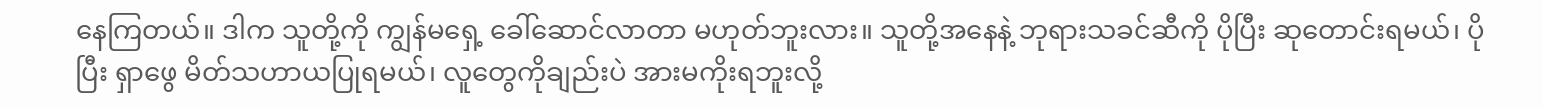နေကြတယ်။ ဒါက သူတို့ကို ကျွန်မရှေ့ ခေါ်ဆောင်လာတာ မဟုတ်ဘူးလား။ သူတို့အနေနဲ့ ဘုရားသခင်ဆီကို ပိုပြီး ဆုတောင်းရမယ်၊ ပိုပြီး ရှာဖွေ မိတ်သဟာယပြုရမယ်၊ လူတွေကိုချည်းပဲ အားမကိုးရဘူးလို့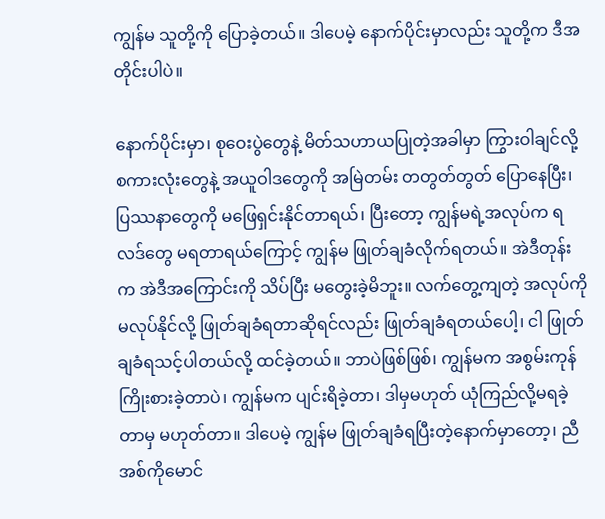ကျွန်မ သူတို့ကို ပြောခဲ့တယ်။ ဒါပေမဲ့ နောက်ပိုင်းမှာလည်း သူတို့က ဒီအတိုင်းပါပဲ။

နောက်ပိုင်းမှာ၊ စုဝေးပွဲတွေနဲ့ မိတ်သဟာယပြုတဲ့အခါမှာ ကြွားဝါချင်လို့ စကားလုံးတွေနဲ့ အယူဝါဒတွေကို အမြဲတမ်း တတွတ်တွတ် ပြောနေပြီး၊ ပြဿနာတွေကို မဖြေရှင်းနိုင်တာရယ်၊ ပြီးတော့ ကျွန်မရဲ့အလုပ်က ရလဒ်တွေ မရတာရယ်ကြောင့် ကျွန်မ ဖြုတ်ချခံလိုက်ရတယ်။ အဲဒီတုန်းက အဲဒီအကြောင်းကို သိပ်ပြီး မတွေးခဲ့မိဘူး။ လက်တွေ့ကျတဲ့ အလုပ်ကို မလုပ်နိုင်လို့ ဖြုတ်ချခံရတာဆိုရင်လည်း ဖြုတ်ချခံရတယ်ပေါ့၊ ငါ ဖြုတ်ချခံရသင့်ပါတယ်လို့ ထင်ခဲ့တယ်။ ဘာပဲဖြစ်ဖြစ်၊ ကျွန်မက အစွမ်းကုန် ကြိုးစားခဲ့တာပဲ၊ ကျွန်မက ပျင်းရိခဲ့တာ၊ ဒါမှမဟုတ် ယုံကြည်လို့မရခဲ့တာမှ မဟုတ်တာ။ ဒါပေမဲ့ ကျွန်မ ဖြုတ်ချခံရပြီးတဲ့နောက်မှာတော့၊ ညီအစ်ကိုမောင်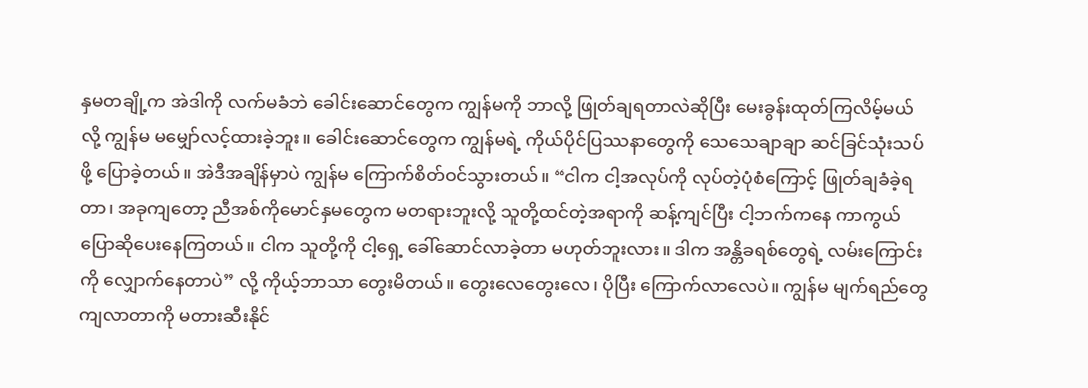နှမတချို့က အဲဒါကို လက်မခံဘဲ ခေါင်းဆောင်တွေက ကျွန်မကို ဘာလို့ ဖြုတ်ချရတာလဲဆိုပြီး မေးခွန်းထုတ်ကြလိမ့်မယ်လို့ ကျွန်မ မမျှော်လင့်ထားခဲ့ဘူး။ ခေါင်းဆောင်တွေက ကျွန်မရဲ့ ကိုယ်ပိုင်ပြဿနာတွေကို သေသေချာချာ ဆင်ခြင်သုံးသပ်ဖို့ ပြောခဲ့တယ်။ အဲဒီအချိန်မှာပဲ ကျွန်မ ကြောက်စိတ်ဝင်သွားတယ်။ “ငါက ငါ့အလုပ်ကို လုပ်တဲ့ပုံစံကြောင့် ဖြုတ်ချခံခဲ့ရတာ၊ အခုကျတော့ ညီအစ်ကိုမောင်နှမတွေက မတရားဘူးလို့ သူတို့ထင်တဲ့အရာကို ဆန့်ကျင်ပြီး ငါ့ဘက်ကနေ ကာကွယ်ပြောဆိုပေးနေကြတယ်။ ငါက သူတို့ကို ငါ့ရှေ့ ခေါ်ဆောင်လာခဲ့တာ မဟုတ်ဘူးလား။ ဒါက အန္တိခရစ်တွေရဲ့ လမ်းကြောင်းကို လျှောက်နေတာပဲ” လို့ ကိုယ့်ဘာသာ တွေးမိတယ်။ တွေးလေတွေးလေ၊ ပိုပြီး ကြောက်လာလေပဲ။ ကျွန်မ မျက်ရည်တွေ ကျလာတာကို မတားဆီးနိုင်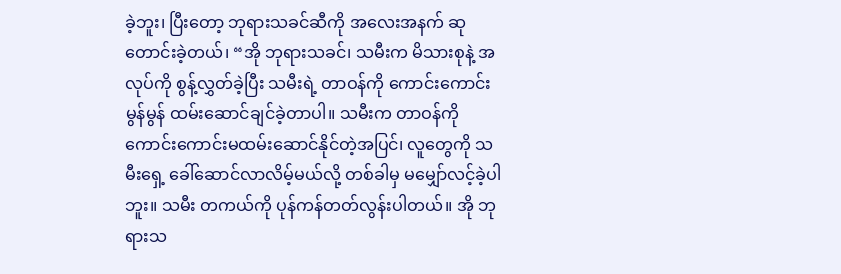ခဲ့ဘူး၊ ပြီးတော့ ဘုရားသခင်ဆီကို အလေးအနက် ဆုတောင်းခဲ့တယ်၊ “အို ဘုရားသခင်၊ သမီးက မိသားစုနဲ့ အလုပ်ကို စွန့်လွှတ်ခဲ့ပြီး သမီးရဲ့ တာဝန်ကို ကောင်းကောင်းမွန်မွန် ထမ်းဆောင်ချင်ခဲ့တာပါ။ သမီးက တာဝန်ကို ကောင်းကောင်းမထမ်းဆောင်နိုင်တဲ့အပြင်၊ လူတွေကို သမီးရှေ့ ခေါ်ဆောင်လာလိမ့်မယ်လို့ တစ်ခါမှ မမျှော်လင့်ခဲ့ပါဘူး။ သမီး တကယ်ကို ပုန်ကန်တတ်လွန်းပါတယ်။ အို ဘုရားသ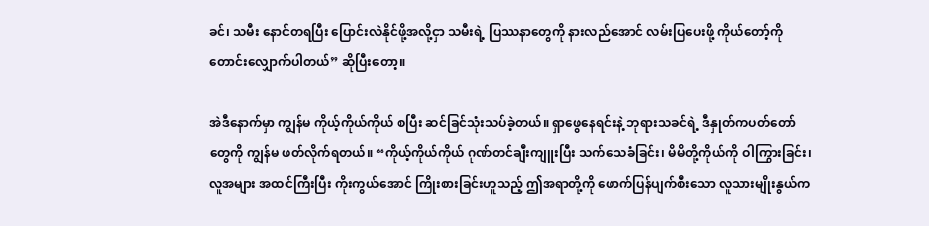ခင်၊ သမီး နောင်တရပြီး ပြောင်းလဲနိုင်ဖို့အလို့ငှာ သမီးရဲ့ ပြဿနာတွေကို နားလည်အောင် လမ်းပြပေးဖို့ ကိုယ်တော့်ကို တောင်းလျှောက်ပါတယ်” ဆိုပြီးတော့။

အဲဒီနောက်မှာ ကျွန်မ ကိုယ့်ကိုယ်ကိုယ် စပြီး ဆင်ခြင်သုံးသပ်ခဲ့တယ်။ ရှာဖွေနေရင်းနဲ့ ဘုရားသခင်ရဲ့ ဒီနှုတ်ကပတ်တော်တွေကို ကျွန်မ ဖတ်လိုက်ရတယ်။ “ကိုယ့်ကိုယ်ကိုယ် ဂုဏ်တင်ချီးကျူးပြီး သက်သေခံခြင်း၊ မိမိတို့ကိုယ်ကို ဝါကြွားခြင်း၊ လူအများ အထင်ကြီးပြီး ကိုးကွယ်အောင် ကြိုးစားခြင်းဟူသည့် ဤအရာတို့ကို ဖောက်ပြန်ပျက်စီးသော လူသားမျိုးနွယ်က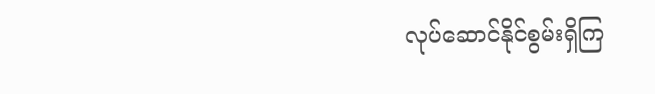လုပ်ဆောင်နိုင်စွမ်းရှိကြ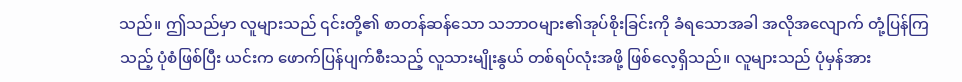သည်။ ဤသည်မှာ လူများသည် ၎င်းတို့၏ စာတန်ဆန်သော သဘာဝများ၏အုပ်စိုးခြင်းကို ခံရသောအခါ အလိုအလျောက် တုံ့ပြန်ကြသည့် ပုံစံဖြစ်ပြီး ယင်းက ဖောက်ပြန်ပျက်စီးသည့် လူသားမျိုးနွယ် တစ်ရပ်လုံးအဖို့ ဖြစ်လေ့ရှိသည်။ လူများသည် ပုံမှန်အား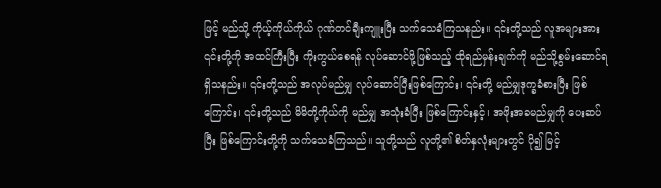ဖြင့် မည်သို့ ကိုယ့်ကိုယ်ကိုယ် ဂုဏ်တင်ချီးကျူးပြီး သက်သေခံကြသနည်း။ ၎င်းတို့သည် လူအများအား ၎င်းတို့ကို အထင်ကြီးပြီး ကိုးကွယ်စေရန် လုပ်ဆောင်ဖို့ဖြစ်သည့် ထိုရည်မှန်းချက်ကို မည်သို့စွမ်းဆောင်ရရှိသနည်း။ ၎င်းတို့သည် အလုပ်မည်မျှ လုပ်ဆောင်ပြီးဖြစ်ကြောင်း၊ ၎င်းတို့ မည်မျှဒုက္ခခံစားပြီး ဖြစ်ကြောင်း၊ ၎င်းတို့သည် မိမိတို့ကိုယ်ကို မည်မျှ အသုံးခံပြီး ဖြစ်ကြောင်းနှင့်၊ အဖိုးအခမည်မျှကို ပေးဆပ်ပြီး ဖြစ်ကြောင်းတို့ကို သက်သေခံကြသည်။ သူတို့သည် လူတို့၏ စိတ်နှလုံးများတွင် ပို၍ မြင့်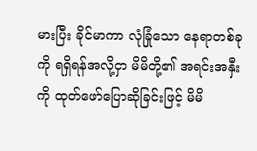မားပြီး ခိုင်မာကာ လုံခြုံသော နေရာတစ်ခုကို ရရှိရန်အလို့ငှာ မိမိတို့၏ အရင်းအနှီးကို ထုတ်ဖော်ပြောဆိုခြင်းဖြင့် မိမိ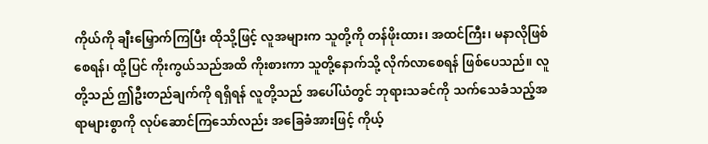ကိုယ်ကို ချီးမြှောက်ကြပြီး ထိုသို့ဖြင့် လူအများက သူတို့ကို တန်ဖိုးထား၊ အထင်ကြီး၊ မနာလိုဖြစ်စေရန်၊ ထို့ပြင် ကိုးကွယ်သည်အထိ ကိုးစားကာ သူတို့နောက်သို့ လိုက်လာစေရန် ဖြစ်ပေသည်။ လူတို့သည် ဤဦးတည်ချက်ကို ရရှိရန် လူတို့သည် အပေါ်ယံတွင် ဘုရားသခင်ကို သက်သေခံသည့်အရာများစွာကို လုပ်ဆောင်ကြသော်လည်း အခြေခံအားဖြင့် ကိုယ့်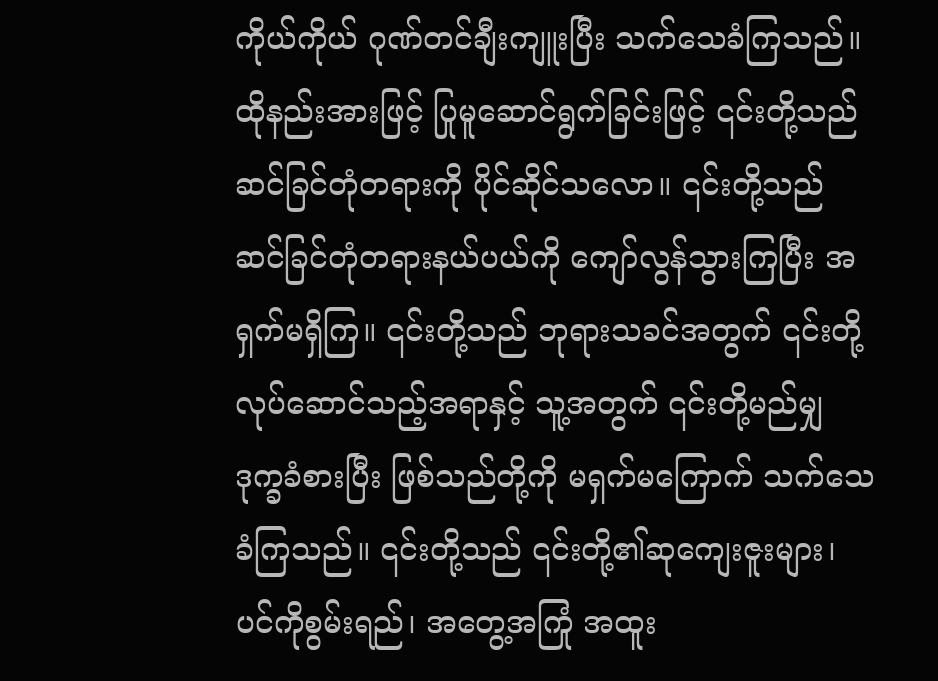ကိုယ်ကိုယ် ဂုဏ်တင်ချီးကျူးပြီး သက်သေခံကြသည်။ ထိုနည်းအားဖြင့် ပြုမူဆောင်ရွက်ခြင်းဖြင့် ၎င်းတို့သည် ဆင်ခြင်တုံတရားကို ပိုင်ဆိုင်သလော။ ၎င်းတို့သည် ဆင်ခြင်တုံတရားနယ်ပယ်ကို ကျော်လွန်သွားကြပြီး အရှက်မရှိကြ။ ၎င်းတို့သည် ဘုရားသခင်အတွက် ၎င်းတို့ လုပ်ဆောင်သည့်အရာနှင့် သူ့အတွက် ၎င်းတို့မည်မျှ ဒုက္ခခံစားပြီး ဖြစ်သည်တို့ကို မရှက်မကြောက် သက်သေခံကြသည်။ ၎င်းတို့သည် ၎င်းတို့၏ဆုကျေးဇူးများ၊ ပင်ကိုစွမ်းရည်၊ အတွေ့အကြုံ အထူး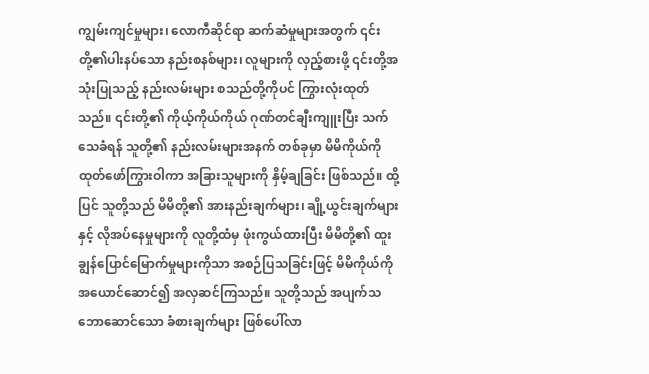ကျွမ်းကျင်မှုများ၊ လောကီဆိုင်ရာ ဆက်ဆံမှုများအတွက် ၎င်းတို့၏ပါးနပ်သော နည်းစနစ်များ၊ လူများကို လှည့်စားဖို့ ၎င်းတို့အသုံးပြုသည့် နည်းလမ်းများ စသည်တို့ကိုပင် ကြွားလုံးထုတ်သည်။ ၎င်းတို့၏ ကိုယ့်ကိုယ်ကိုယ် ဂုဏ်တင်ချီးကျူးပြီး သက်သေခံရန် သူတို့၏ နည်းလမ်းများအနက် တစ်ခုမှာ မိမိကိုယ်ကို ထုတ်ဖော်ကြွားဝါကာ အခြားသူများကို နှိမ့်ချခြင်း ဖြစ်သည်။ ထို့ပြင် သူတို့သည် မိမိတို့၏ အားနည်းချက်များ၊ ချို့ယွင်းချက်များနှင့် လိုအပ်နေမှုများကို လူတို့ထံမှ ဖုံးကွယ်ထားပြီး မိမိတို့၏ ထူးချွန်ပြောင်မြောက်မှုများကိုသာ အစဉ်ပြသခြင်းဖြင့် မိမိကိုယ်ကို အယောင်ဆောင်၍ အလှဆင်ကြသည်။ သူတို့သည် အပျက်သဘောဆောင်သော ခံစားချက်များ ဖြစ်ပေါ်လာ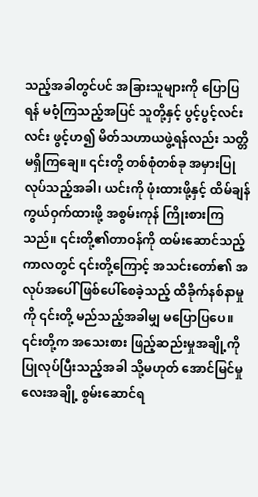သည့်အခါတွင်ပင် အခြားသူများကို ပြောပြရန် မဝံ့ကြသည့်အပြင် သူတို့နှင့် ပွင့်ပွင့်လင်းလင်း ဖွင့်ဟ၍ မိတ်သဟာယဖွဲ့ရန်လည်း သတ္တိမရှိကြချေ။ ၎င်းတို့ တစ်စုံတစ်ခု အမှားပြုလုပ်သည့်အခါ၊ ယင်းကို ဖုံးထားဖို့နှင့် ထိမ်ချန်ကွယ်ဝှက်ထားဖို့ အစွမ်းကုန် ကြိုးစားကြသည်။ ၎င်းတို့၏တာဝန်ကို ထမ်းဆောင်သည့် ကာလတွင် ၎င်းတို့ကြောင့် အသင်းတော်၏ အလုပ်အပေါ် ဖြစ်ပေါ်စေခဲ့သည့် ထိခိုက်နစ်နာမှုကို ၎င်းတို့ မည်သည့်အခါမျှ မပြောပြပေ။ ၎င်းတို့က အသေးစား ဖြည့်ဆည်းမှုအချို့ကို ပြုလုပ်ပြီးသည့်အခါ သို့မဟုတ် အောင်မြင်မှုလေးအချို့ စွမ်းဆောင်ရ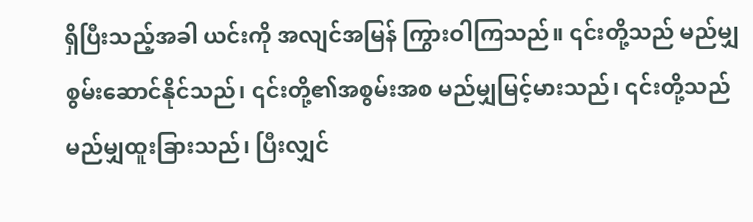ရှိပြီးသည့်အခါ ယင်းကို အလျင်အမြန် ကြွားဝါကြသည်။ ၎င်းတို့သည် မည်မျှစွမ်းဆောင်နိုင်သည်၊ ၎င်းတို့၏အစွမ်းအစ မည်မျှမြင့်မားသည်၊ ၎င်းတို့သည် မည်မျှထူးခြားသည်၊ ပြီးလျှင်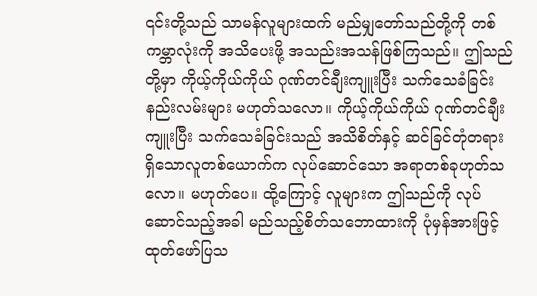၎င်းတို့သည် သာမန်လူများထက် မည်မျှတော်သည်တို့ကို တစ်ကမ္ဘာလုံးကို အသိပေးဖို့ အသည်းအသန်ဖြစ်ကြသည်။ ဤသည်တို့မှာ ကိုယ့်ကိုယ်ကိုယ် ဂုဏ်တင်ချီးကျူးပြီး သက်သေခံခြင်း နည်းလမ်းများ မဟုတ်သလော။ ကိုယ့်ကိုယ်ကိုယ် ဂုဏ်တင်ချီးကျူးပြီး သက်သေခံခြင်းသည် အသိစိတ်နှင့် ဆင်ခြင်တုံတရားရှိသောလူတစ်ယောက်က လုပ်ဆောင်သော အရာတစ်ခုဟုတ်သလော။ မဟုတ်ပေ။ ထို့ကြောင့် လူများက ဤသည်ကို လုပ်ဆောင်သည့်အခါ မည်သည့်စိတ်သဘောထားကို ပုံမှန်အားဖြင့် ထုတ်ဖော်ပြသ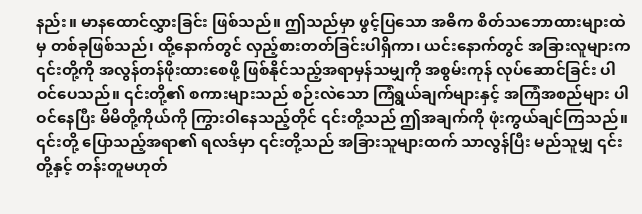နည်း။ မာနထောင်လွှားခြင်း ဖြစ်သည်။ ဤသည်မှာ ဖွင့်ပြသော အဓိက စိတ်သဘောထားများထဲမှ တစ်ခုဖြစ်သည်၊ ထို့နောက်တွင် လှည့်စားတတ်ခြင်းပါရှိကာ၊ ယင်းနောက်တွင် အခြားလူများက ၎င်းတို့ကို အလွန်တန်ဖိုးထားစေဖို့ ဖြစ်နိုင်သည့်အရာမှန်သမျှကို အစွမ်းကုန် လုပ်ဆောင်ခြင်း ပါဝင်ပေသည်။ ၎င်းတို့၏ စကားများသည် စဉ်းလဲသော ကြံရွယ်ချက်များနှင့် အကြံအစည်များ ပါဝင်နေပြီး မိမိတို့ကိုယ်ကို ကြွားဝါနေသည့်တိုင် ၎င်းတို့သည် ဤအချက်ကို ဖုံးကွယ်ချင်ကြသည်။ ၎င်းတို့ ပြောသည့်အရာ၏ ရလဒ်မှာ ၎င်းတို့သည် အခြားသူများထက် သာလွန်ပြီး မည်သူမျှ ၎င်းတို့နှင့် တန်းတူမဟုတ်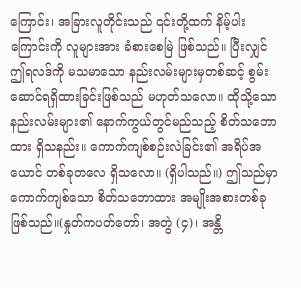ကြောင်း၊ အခြားလူတိုင်းသည် ၎င်းတို့ထက် နိမ့်ပါးကြောင်းကို လူများအား ခံစားစေမြဲ ဖြစ်သည်။ ပြီးလျှင် ဤရလဒ်ကို မသမာသော နည်းလမ်းများမှတစ်ဆင့် စွမ်းဆောင်ရရှိထားခြင်းဖြစ်သည် မဟုတ်သလော။ ထိုသို့သော နည်းလမ်းများ၏ နောက်ကွယ်တွင်မည်သည့် စိတ်သဘောထား ရှိသနည်း။ ကောက်ကျစ်စဉ်းလဲခြင်း၏ အရိပ်အယောင် တစ်ခုတလေ ရှိသလော။ (ရှိပါသည်။) ဤသည်မှာ ကောက်ကျစ်သော စိတ်သဘောထား အမျိုးအစားတစ်ခု ဖြစ်သည်။(နှုတ်ကပတ်တော်၊ အတွဲ (၄)၊ အန္တိ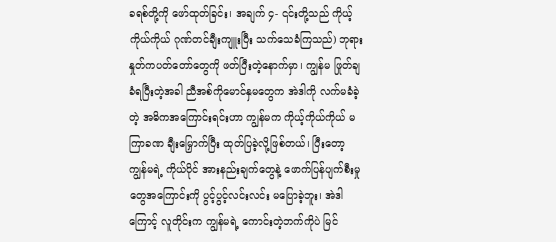ခရစ်တို့ကို ဖော်ထုတ်ခြင်း၊ အချက် ၄- ၎င်းတို့သည် ကိုယ့်ကိုယ်ကိုယ် ဂုဏ်တင်ချီးကျူးပြီး သက်သေခံကြသည်) ဘုရားနှုတ်ကပတ်တော်တွေကို ဖတ်ပြီးတဲ့နောက်မှာ၊ ကျွန်မ ဖြုတ်ချခံရပြီးတဲ့အခါ ညီအစ်ကိုမောင်နှမတွေက အဲဒါကို လက်မခံခဲ့တဲ့ အဓိကအကြောင်းရင်းဟာ ကျွန်မက ကိုယ့်ကိုယ်ကိုယ် မကြာခဏ ချီးမြှောက်ပြီး ထုတ်ပြခဲ့လို့ဖြစ်တယ်၊ ပြီးတော့ ကျွန်မရဲ့ ကိုယ်ပိုင် အားနည်းချက်တွေနဲ့ ဖောက်ပြန်ပျက်စီးမှုတွေအကြောင်းကို ပွင့်ပွင့်လင်းလင်း မပြောခဲ့ဘူး၊ အဲဒါကြောင့် လူတိုင်းက ကျွန်မရဲ့ ကောင်းတဲ့ဘက်ကိုပဲ မြင်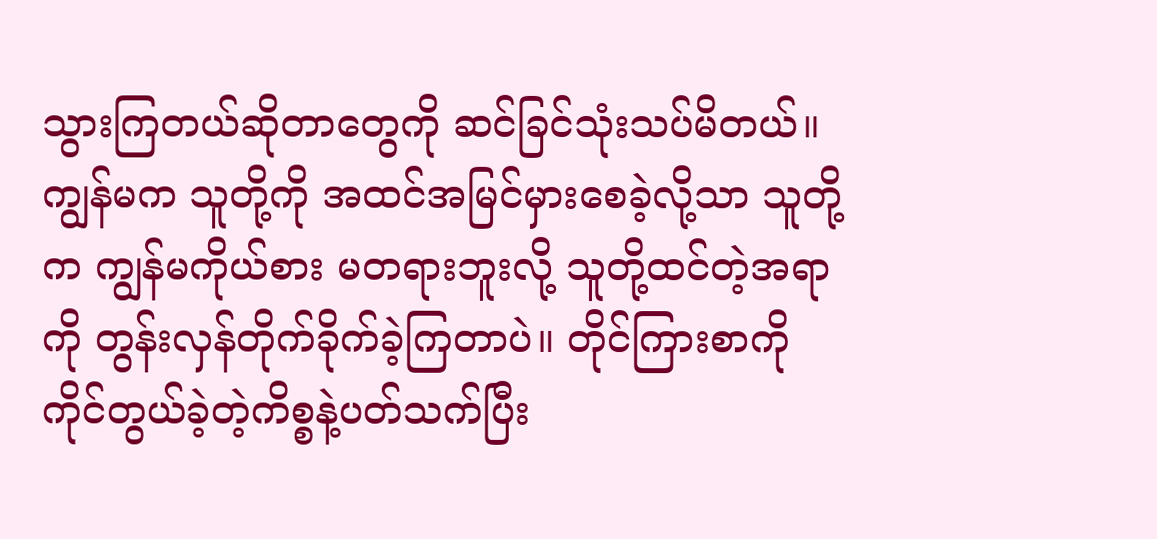သွားကြတယ်ဆိုတာတွေကို ဆင်ခြင်သုံးသပ်မိတယ်။ ကျွန်မက သူတို့ကို အထင်အမြင်မှားစေခဲ့လို့သာ သူတို့က ကျွန်မကိုယ်စား မတရားဘူးလို့ သူတို့ထင်တဲ့အရာကို တွန်းလှန်တိုက်ခိုက်ခဲ့ကြတာပဲ။ တိုင်ကြားစာကို ကိုင်တွယ်ခဲ့တဲ့ကိစ္စနဲ့ပတ်သက်ပြီး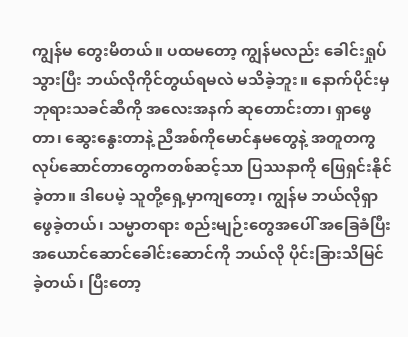ကျွန်မ တွေးမိတယ်။ ပထမတော့ ကျွန်မလည်း ခေါင်းရှုပ်သွားပြီး ဘယ်လိုကိုင်တွယ်ရမလဲ မသိခဲ့ဘူး။ နောက်ပိုင်းမှ ဘုရားသခင်ဆီကို အလေးအနက် ဆုတောင်းတာ၊ ရှာဖွေတာ၊ ဆွေးနွေးတာနဲ့ ညီအစ်ကိုမောင်နှမတွေနဲ့ အတူတကွ လုပ်ဆောင်တာတွေကတစ်ဆင့်သာ ပြဿနာကို ဖြေရှင်းနိုင်ခဲ့တာ။ ဒါပေမဲ့ သူတို့ရှေ့မှာကျတော့၊ ကျွန်မ ဘယ်လိုရှာဖွေခဲ့တယ်၊ သမ္မာတရား စည်းမျဉ်းတွေအပေါ် အခြေခံပြီး အယောင်ဆောင်ခေါင်းဆောင်ကို ဘယ်လို ပိုင်းခြားသိမြင်ခဲ့တယ်၊ ပြီးတော့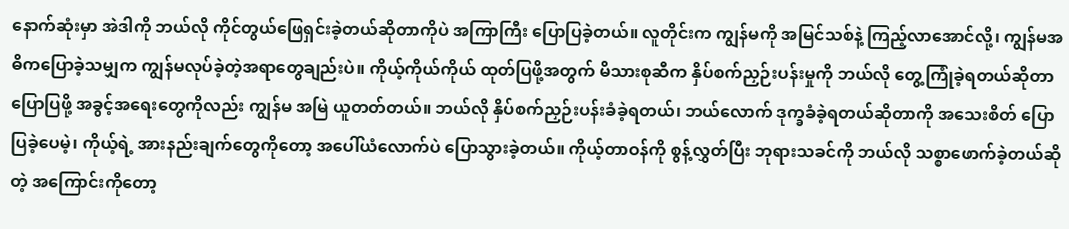နောက်ဆုံးမှာ အဲဒါကို ဘယ်လို ကိုင်တွယ်ဖြေရှင်းခဲ့တယ်ဆိုတာကိုပဲ အကြာကြီး ပြောပြခဲ့တယ်။ လူတိုင်းက ကျွန်မကို အမြင်သစ်နဲ့ ကြည့်လာအောင်လို့၊ ကျွန်မအဓိကပြောခဲ့သမျှက ကျွန်မလုပ်ခဲ့တဲ့အရာတွေချည်းပဲ။ ကိုယ့်ကိုယ်ကိုယ် ထုတ်ပြဖို့အတွက် မိသားစုဆီက နှိပ်စက်ညှဉ်းပန်းမှုကို ဘယ်လို တွေ့ကြုံခဲ့ရတယ်ဆိုတာ ပြောပြဖို့ အခွင့်အရေးတွေကိုလည်း ကျွန်မ အမြဲ ယူတတ်တယ်။ ဘယ်လို နှိပ်စက်ညှဉ်းပန်းခံခဲ့ရတယ်၊ ဘယ်လောက် ဒုက္ခခံခဲ့ရတယ်ဆိုတာကို အသေးစိတ် ပြောပြခဲ့ပေမဲ့၊ ကိုယ့်ရဲ့ အားနည်းချက်တွေကိုတော့ အပေါ်ယံလောက်ပဲ ပြောသွားခဲ့တယ်။ ကိုယ့်တာဝန်ကို စွန့်လွှတ်ပြီး ဘုရားသခင်ကို ဘယ်လို သစ္စာဖောက်ခဲ့တယ်ဆိုတဲ့ အကြောင်းကိုတော့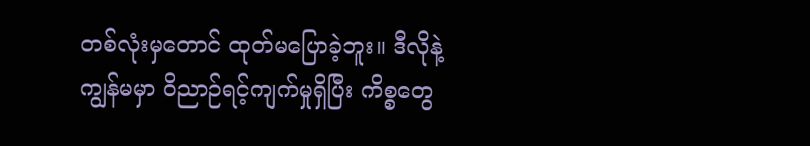တစ်လုံးမှတောင် ထုတ်မပြောခဲ့ဘူး။ ဒီလိုနဲ့ ကျွန်မမှာ ဝိညာဉ်ရင့်ကျက်မှုရှိပြီး ကိစ္စတွေ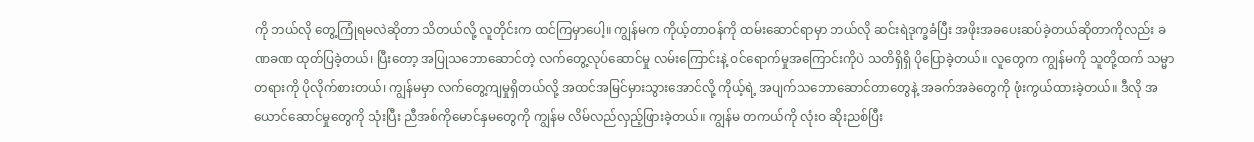ကို ဘယ်လို တွေ့ကြုံရမလဲဆိုတာ သိတယ်လို့ လူတိုင်းက ထင်ကြမှာပေါ့။ ကျွန်မက ကိုယ့်တာဝန်ကို ထမ်းဆောင်ရာမှာ ဘယ်လို ဆင်းရဲဒုက္ခခံပြီး အဖိုးအခပေးဆပ်ခဲ့တယ်ဆိုတာကိုလည်း ခဏခဏ ထုတ်ပြခဲ့တယ်၊ ပြီးတော့ အပြုသဘောဆောင်တဲ့ လက်တွေ့လုပ်ဆောင်မှု လမ်းကြောင်းနဲ့ ဝင်ရောက်မှုအကြောင်းကိုပဲ သတိရှိရှိ ပိုပြောခဲ့တယ်။ လူတွေက ကျွန်မကို သူတို့ထက် သမ္မာတရားကို ပိုလိုက်စားတယ်၊ ကျွန်မမှာ လက်တွေ့ကျမှုရှိတယ်လို့ အထင်အမြင်မှားသွားအောင်လို့ ကိုယ့်ရဲ့ အပျက်သဘောဆောင်တာတွေနဲ့ အခက်အခဲတွေကို ဖုံးကွယ်ထားခဲ့တယ်။ ဒီလို အယောင်ဆောင်မှုတွေကို သုံးပြီး ညီအစ်ကိုမောင်နှမတွေကို ကျွန်မ လိမ်လည်လှည့်ဖြားခဲ့တယ်။ ကျွန်မ တကယ်ကို လုံးဝ ဆိုးညစ်ပြီး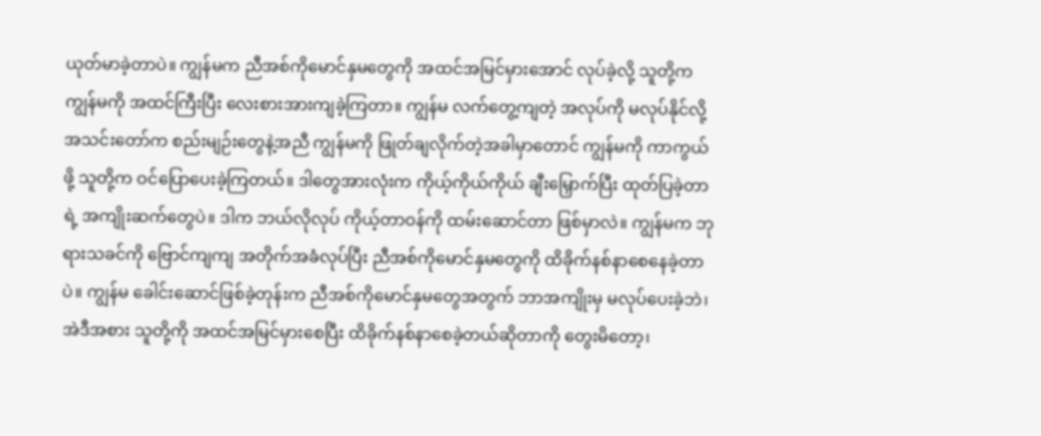ယုတ်မာခဲ့တာပဲ။ ကျွန်မက ညီအစ်ကိုမောင်နှမတွေကို အထင်အမြင်မှားအောင် လုပ်ခဲ့လို့ သူတို့က ကျွန်မကို အထင်ကြီးပြီး လေးစားအားကျခဲ့ကြတာ။ ကျွန်မ လက်တွေ့ကျတဲ့ အလုပ်ကို မလုပ်နိုင်လို့ အသင်းတော်က စည်းမျဉ်းတွေနဲ့အညီ ကျွန်မကို ဖြုတ်ချလိုက်တဲ့အခါမှာတောင် ကျွန်မကို ကာကွယ်ဖို့ သူတို့က ဝင်ပြောပေးခဲ့ကြတယ်။ ဒါတွေအားလုံးက ကိုယ့်ကိုယ်ကိုယ် ချီးမြှောက်ပြီး ထုတ်ပြခဲ့တာရဲ့ အကျိုးဆက်တွေပဲ။ ဒါက ဘယ်လိုလုပ် ကိုယ့်တာဝန်ကို ထမ်းဆောင်တာ ဖြစ်မှာလဲ။ ကျွန်မက ဘုရားသခင်ကို ဗြောင်ကျကျ အတိုက်အခံလုပ်ပြီး ညီအစ်ကိုမောင်နှမတွေကို ထိခိုက်နစ်နာစေနေခဲ့တာပဲ။ ကျွန်မ ခေါင်းဆောင်ဖြစ်ခဲ့တုန်းက ညီအစ်ကိုမောင်နှမတွေအတွက် ဘာအကျိုးမှ မလုပ်ပေးခဲ့ဘဲ၊ အဲဒီအစား သူတို့ကို အထင်အမြင်မှားစေပြီး ထိခိုက်နစ်နာစေခဲ့တယ်ဆိုတာကို တွေးမိတော့၊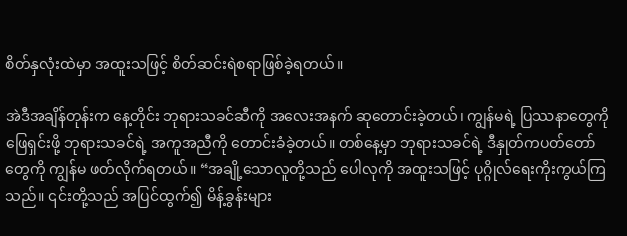စိတ်နှလုံးထဲမှာ အထူးသဖြင့် စိတ်ဆင်းရဲစရာဖြစ်ခဲ့ရတယ်။

အဲဒီအချိန်တုန်းက နေ့တိုင်း ဘုရားသခင်ဆီကို အလေးအနက် ဆုတောင်းခဲ့တယ်၊ ကျွန်မရဲ့ ပြဿနာတွေကို ဖြေရှင်းဖို့ ဘုရားသခင်ရဲ့ အကူအညီကို တောင်းခံခဲ့တယ်။ တစ်နေ့မှာ ဘုရားသခင်ရဲ့ ဒီနှုတ်ကပတ်တော်တွေကို ကျွန်မ ဖတ်လိုက်ရတယ်။ “အချို့သောလူတို့သည် ပေါလုကို အထူးသဖြင့် ပုဂ္ဂိုလ်ရေးကိုးကွယ်ကြသည်။ ၎င်းတို့သည် အပြင်ထွက်၍ မိန့်ခွန်းများ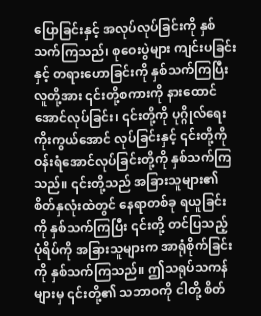ပြောခြင်းနှင့် အလုပ်လုပ်ခြင်းကို နှစ်သက်ကြသည်၊ စုဝေးပွဲများ ကျင်းပခြင်းနှင့် တရားဟောခြင်းကို နှစ်သက်ကြပြီး လူတို့အား ၎င်းတို့စကားကို နားထောင်အောင်လုပ်ခြင်း၊ ၎င်းတို့ကို ပုဂ္ဂိုလ်ရေးကိုးကွယ်အောင် လုပ်ခြင်းနှင့် ၎င်းတို့ကို ဝန်းရံအောင်လုပ်ခြင်းတို့ကို နှစ်သက်ကြသည်။ ၎င်းတို့သည် အခြားသူများ၏ စိတ်နှလုံးထဲတွင် နေရာတစ်ခု ရယူခြင်းကို နှစ်သက်ကြပြီး ၎င်းတို့ တင်ပြသည့် ပုံရိပ်ကို အခြားသူများက အာရုံစိုက်ခြင်းကို နှစ်သက်ကြသည်။ ဤသရုပ်သကန်များမှ ၎င်းတို့၏ သဘာဝကို ငါတို့ စိတ်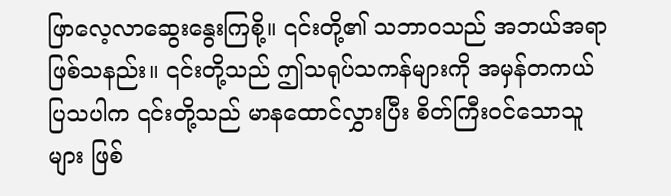ဖြာလေ့လာဆွေးနွေးကြစို့။ ၎င်းတို့၏ သဘာဝသည် အဘယ်အရာဖြစ်သနည်း။ ၎င်းတို့သည် ဤသရုပ်သကန်များကို အမှန်တကယ် ပြသပါက ၎င်းတို့သည် မာနထောင်လွှားပြီး စိတ်ကြီးဝင်သောသူများ ဖြစ်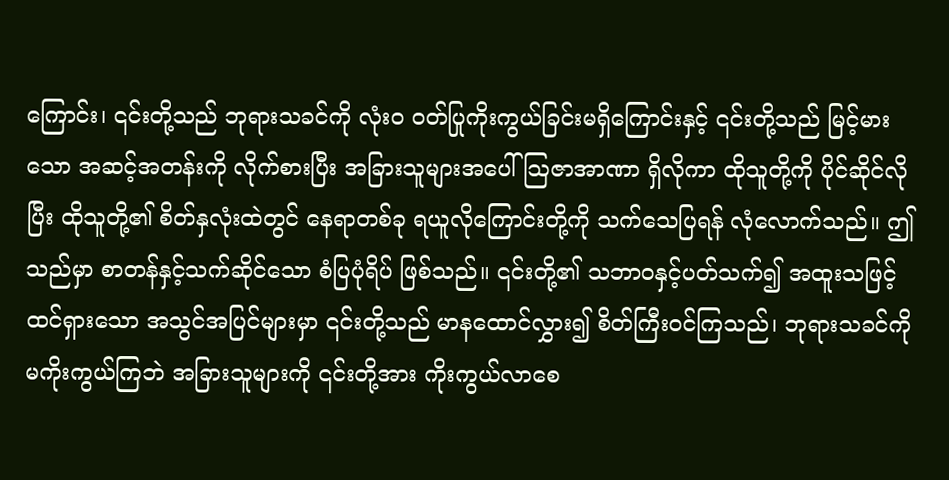ကြောင်း၊ ၎င်းတို့သည် ဘုရားသခင်ကို လုံးဝ ဝတ်ပြုကိုးကွယ်ခြင်းမရှိကြောင်းနှင့် ၎င်းတို့သည် မြင့်မားသော အဆင့်အတန်းကို လိုက်စားပြီး အခြားသူများအပေါ် သြဇာအာဏာ ရှိလိုကာ ထိုသူတို့ကို ပိုင်ဆိုင်လိုပြီး ထိုသူတို့၏ စိတ်နှလုံးထဲတွင် နေရာတစ်ခု ရယူလိုကြောင်းတို့ကို သက်သေပြရန် လုံလောက်သည်။ ဤသည်မှာ စာတန်နှင့်သက်ဆိုင်သော စံပြပုံရိပ် ဖြစ်သည်။ ၎င်းတို့၏ သဘာဝနှင့်ပတ်သက်၍ အထူးသဖြင့် ထင်ရှားသော အသွင်အပြင်များမှာ ၎င်းတို့သည် မာနထောင်လွှား၍ စိတ်ကြီးဝင်ကြသည်၊ ဘုရားသခင်ကို မကိုးကွယ်ကြဘဲ အခြားသူများကို ၎င်းတို့အား ကိုးကွယ်လာစေ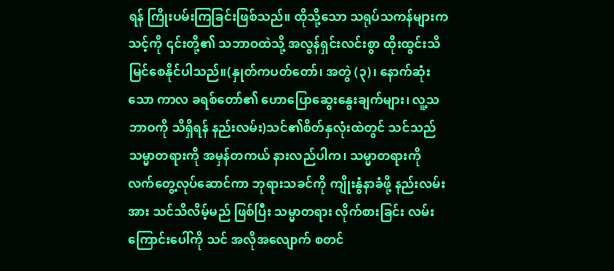ရန် ကြိုးပမ်းကြခြင်းဖြစ်သည်။ ထိုသို့သော သရုပ်သကန်များက သင့်ကို ၎င်းတို့၏ သဘာဝထဲသို့ အလွန်ရှင်းလင်းစွာ ထိုးထွင်းသိမြင်စေနိုင်ပါသည်။(နှုတ်ကပတ်တော်၊ အတွဲ (၃)၊ နောက်ဆုံးသော ကာလ ခရစ်တော်၏ ဟောပြောဆွေးနွေးချက်များ၊ လူ့သဘာဝကို သိရှိရန် နည်းလမ်း)သင်၏စိတ်နှလုံးထဲတွင် သင်သည် သမ္မာတရားကို အမှန်တကယ် နားလည်ပါက၊ သမ္မာတရားကို လက်တွေ့လုပ်ဆောင်ကာ ဘုရားသခင်ကို ကျိုးနွံနာခံဖို့ နည်းလမ်းအား သင်သိလိမ့်မည် ဖြစ်ပြီး သမ္မာတရား လိုက်စားခြင်း လမ်းကြောင်းပေါ်ကို သင် အလိုအလျောက် စတင်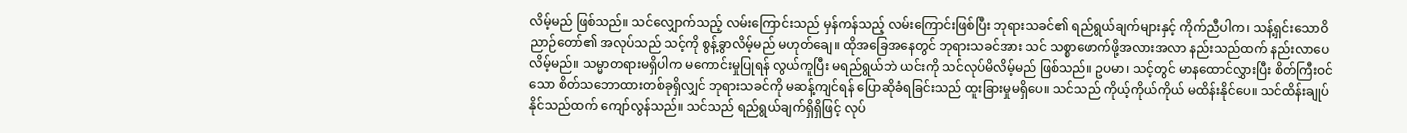လိမ့်မည် ဖြစ်သည်။ သင်လျှောက်သည့် လမ်းကြောင်းသည် မှန်ကန်သည့် လမ်းကြောင်းဖြစ်ပြီး ဘုရားသခင်၏ ရည်ရွယ်ချက်များနှင့် ကိုက်ညီပါက၊ သန့်ရှင်းသောဝိညာဉ်တော်၏ အလုပ်သည် သင့်ကို စွန့်ခွာလိမ့်မည် မဟုတ်ချေ။ ထိုအခြေအနေတွင် ဘုရားသခင်အား သင် သစ္စာဖောက်ဖို့အလားအလာ နည်းသည်ထက် နည်းလာပေလိမ့်မည်။ သမ္မာတရားမရှိပါက မကောင်းမှုပြုရန် လွယ်ကူပြီး မရည်ရွယ်ဘဲ ယင်းကို သင်လုပ်မိလိမ့်မည် ဖြစ်သည်။ ဥပမာ၊ သင့်တွင် မာနထောင်လွှားပြီး စိတ်ကြီးဝင်သော စိတ်သဘောထားတစ်ခုရှိလျှင် ဘုရားသခင်ကို မဆန့်ကျင်ရန် ပြောဆိုခံရခြင်းသည် ထူးခြားမှုမရှိပေ။ သင်သည် ကိုယ့်ကိုယ်ကိုယ် မထိန်းနိုင်ပေ။ သင်ထိန်းချုပ်နိုင်သည်ထက် ကျော်လွန်သည်။ သင်သည် ရည်ရွယ်ချက်ရှိရှိဖြင့် လုပ်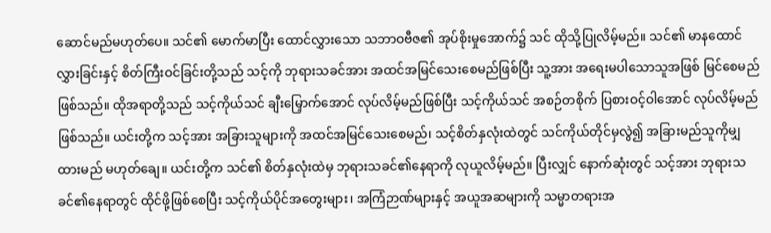ဆောင်မည်မဟုတ်ပေ။ သင်၏ မောက်မာပြီး ထောင်လွှားသော သဘာဝဗီဇ၏ အုပ်စိုးမှုအောက်၌ သင် ထိုသို့ပြုလိမ့်မည်။ သင်၏ မာနထောင်လွှားခြင်းနှင့် စိတ်ကြီးဝင်ခြင်းတို့သည် သင့်ကို ဘုရားသခင်အား အထင်အမြင်သေးစေမည်ဖြစ်ပြီး သူ့အား အရေးမပါသောသူအဖြစ် မြင်စေမည်ဖြစ်သည်။ ထိုအရာတို့သည် သင့်ကိုယ်သင် ချီးမြှောက်အောင် လုပ်လိမ့်မည်ဖြစ်ပြီး သင့်ကိုယ်သင် အစဉ်တစိုက် ပြစားဝင့်ဝါအောင် လုပ်လိမ့်မည် ဖြစ်သည်။ ယင်းတို့က သင့်အား အခြားသူများကို အထင်အမြင်သေးစေမည်၊ သင့်စိတ်နှလုံးထဲတွင် သင်ကိုယ်တိုင်မှလွဲ၍ အခြားမည်သူကိုမျှ ထားမည် မဟုတ်ချေ။ ယင်းတို့က သင်၏ စိတ်နှလုံးထဲမှ ဘုရားသခင်၏နေရာကို လုယူလိမ့်မည်။ ပြီးလျှင် နောက်ဆုံးတွင် သင့်အား ဘုရားသခင်၏နေရာတွင် ထိုင်ဖို့ဖြစ်စေပြီး သင့်ကိုယ်ပိုင်အတွေးများ၊ အကြံဉာဏ်များနှင့် အယူအဆများကို သမ္မာတရားအ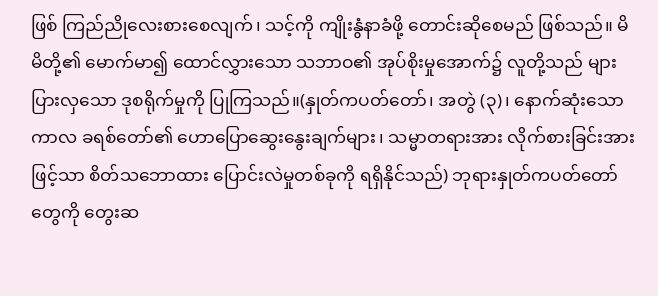ဖြစ် ကြည်ညိုလေးစားစေလျက်၊ သင့်ကို ကျိုးနွံနာခံဖို့ တောင်းဆိုစေမည် ဖြစ်သည်။ မိမိတို့၏ မောက်မာ၍ ထောင်လွှားသော သဘာဝ၏ အုပ်စိုးမှုအောက်၌ လူတို့သည် များပြားလှသော ဒုစရိုက်မှုကို ပြုကြသည်။(နှုတ်ကပတ်တော်၊ အတွဲ (၃)၊ နောက်ဆုံးသော ကာလ ခရစ်တော်၏ ဟောပြောဆွေးနွေးချက်များ၊ သမ္မာတရားအား လိုက်စားခြင်းအားဖြင့်သာ စိတ်သဘောထား ပြောင်းလဲမှုတစ်ခုကို ရရှိနိုင်သည်) ဘုရားနှုတ်ကပတ်တော်တွေကို တွေးဆ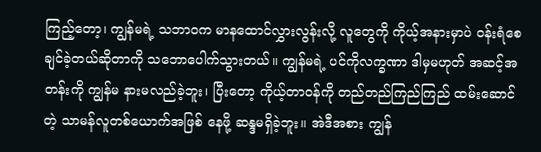ကြည့်တော့၊ ကျွန်မရဲ့ သဘာဝက မာနထောင်လွှားလွန်းလို့ လူတွေကို ကိုယ့်အနားမှာပဲ ဝန်းရံစေချင်ခဲ့တယ်ဆိုတာကို သဘောပေါက်သွားတယ်။ ကျွန်မရဲ့ ပင်ကိုလက္ခဏာ ဒါမှမဟုတ် အဆင့်အတန်းကို ကျွန်မ နားမလည်ခဲ့ဘူး၊ ပြီးတော့ ကိုယ့်တာဝန်ကို တည်တည်ကြည်ကြည် ထမ်းဆောင်တဲ့ သာမန်လူတစ်ယောက်အဖြစ် နေဖို့ ဆန္ဒမရှိခဲ့ဘူး။ အဲဒီအစား ကျွန်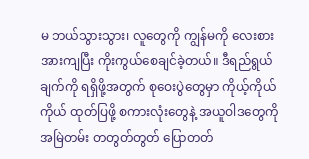မ ဘယ်သွားသွား၊ လူတွေကို ကျွန်မကို လေးစားအားကျပြီး ကိုးကွယ်စေချင်ခဲ့တယ်။ ဒီရည်ရွယ်ချက်ကို ရရှိဖို့အတွက် စုဝေးပွဲတွေမှာ ကိုယ့်ကိုယ်ကိုယ် ထုတ်ပြဖို့ စကားလုံးတွေနဲ့ အယူဝါဒတွေကို အမြဲတမ်း တတွတ်တွတ် ပြောတတ်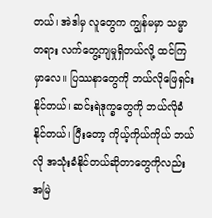တယ်၊ အဲဒါမှ လူတွေက ကျွန်မမှာ သမ္မာတရား လက်တွေ့ကျမှုရှိတယ်လို့ ထင်ကြမှာလေ။ ပြဿနာတွေကို ဘယ်လိုဖြေရှင်းနိုင်တယ်၊ ဆင်းရဲဒုက္ခတွေကို ဘယ်လိုခံနိုင်တယ်၊ ပြီးတော့ ကိုယ့်ကိုယ်ကိုယ် ဘယ်လို အသုံးခံနိုင်တယ်ဆိုတာတွေကိုလည်း အမြဲ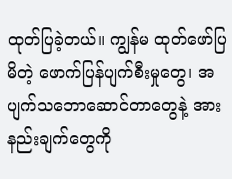ထုတ်ပြခဲ့တယ်။ ကျွန်မ ထုတ်ဖော်ပြမိတဲ့ ဖောက်ပြန်ပျက်စီးမှုတွေ၊ အပျက်သဘောဆောင်တာတွေနဲ့ အားနည်းချက်တွေကို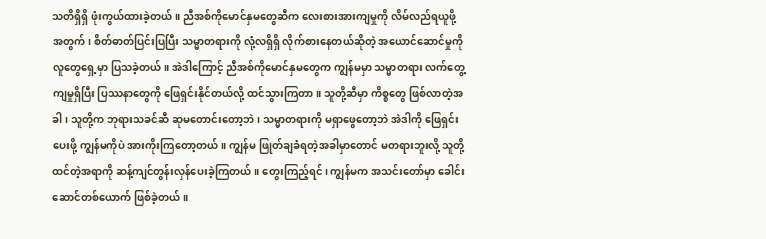သတိရှိရှိ ဖုံးကွယ်ထားခဲ့တယ်။ ညီအစ်ကိုမောင်နှမတွေဆီက လေးစားအားကျမှုကို လိမ်လည်ရယူဖို့အတွက်၊ စိတ်ဓာတ်ပြင်းပြပြီး သမ္မာတရားကို လုံ့လရှိရှိ လိုက်စားနေတယ်ဆိုတဲ့ အယောင်ဆောင်မှုကို လူတွေရှေ့မှာ ပြသခဲ့တယ်။ အဲဒါကြောင့် ညီအစ်ကိုမောင်နှမတွေက ကျွန်မမှာ သမ္မာတရား လက်တွေ့ကျမှုရှိပြီး ပြဿနာတွေကို ဖြေရှင်းနိုင်တယ်လို့ ထင်သွားကြတာ။ သူတို့ဆီမှာ ကိစ္စတွေ ဖြစ်လာတဲ့အခါ၊ သူတို့က ဘုရားသခင်ဆီ ဆုမတောင်းတော့ဘဲ၊ သမ္မာတရားကို မရှာဖွေတော့ဘဲ အဲဒါကို ဖြေရှင်းပေးဖို့ ကျွန်မကိုပဲ အားကိုးကြတော့တယ်။ ကျွန်မ ဖြုတ်ချခံရတဲ့အခါမှာတောင် မတရားဘူးလို့ သူတို့ထင်တဲ့အရာကို ဆန့်ကျင်တွန်းလှန်ပေးခဲ့ကြတယ်။ တွေးကြည့်ရင်၊ ကျွန်မက အသင်းတော်မှာ ခေါင်းဆောင်တစ်ယောက် ဖြစ်ခဲ့တယ်။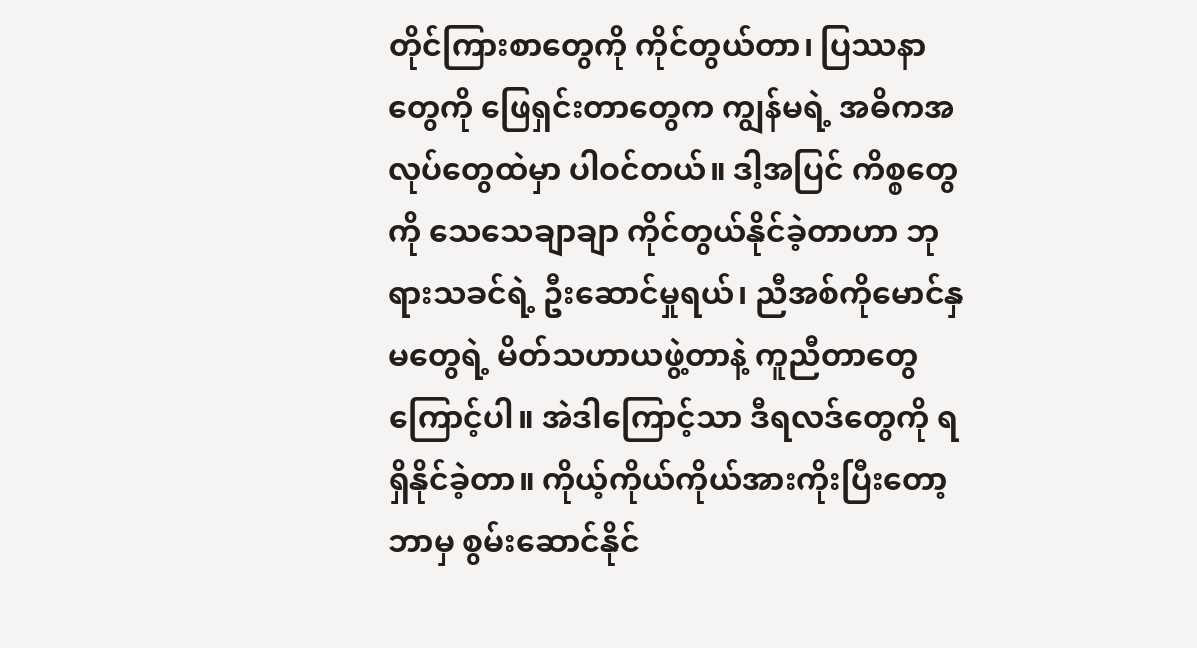တိုင်ကြားစာတွေကို ကိုင်တွယ်တာ၊ ပြဿနာတွေကို ဖြေရှင်းတာတွေက ကျွန်မရဲ့ အဓိကအလုပ်တွေထဲမှာ ပါဝင်တယ်။ ဒါ့အပြင် ကိစ္စတွေကို သေသေချာချာ ကိုင်တွယ်နိုင်ခဲ့တာဟာ ဘုရားသခင်ရဲ့ ဦးဆောင်မှုရယ်၊ ညီအစ်ကိုမောင်နှမတွေရဲ့ မိတ်သဟာယဖွဲ့တာနဲ့ ကူညီတာတွေကြောင့်ပါ။ အဲဒါကြောင့်သာ ဒီရလဒ်တွေကို ရရှိနိုင်ခဲ့တာ။ ကိုယ့်ကိုယ်ကိုယ်အားကိုးပြီးတော့ ဘာမှ စွမ်းဆောင်နိုင်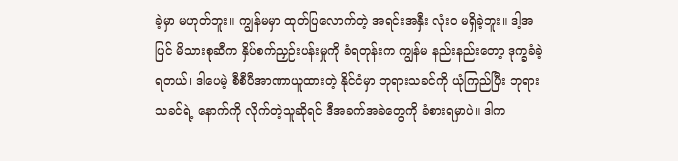ခဲ့မှာ မဟုတ်ဘူး။ ကျွန်မမှာ ထုတ်ပြလောက်တဲ့ အရင်းအနှီး လုံးဝ မရှိခဲ့ဘူး။ ဒါ့အပြင် မိသားစုဆီက နှိပ်စက်ညှဉ်းပန်းမှုကို ခံရတုန်းက ကျွန်မ နည်းနည်းတော့ ဒုက္ခခံခဲ့ရတယ်၊ ဒါပေမဲ့ စီစီပီအာဏာယူထားတဲ့ နိုင်ငံမှာ ဘုရားသခင်ကို ယုံကြည်ပြီး ဘုရားသခင်ရဲ့ နောက်ကို လိုက်တဲ့သူဆိုရင် ဒီအခက်အခဲတွေကို ခံစားရမှာပဲ။ ဒါက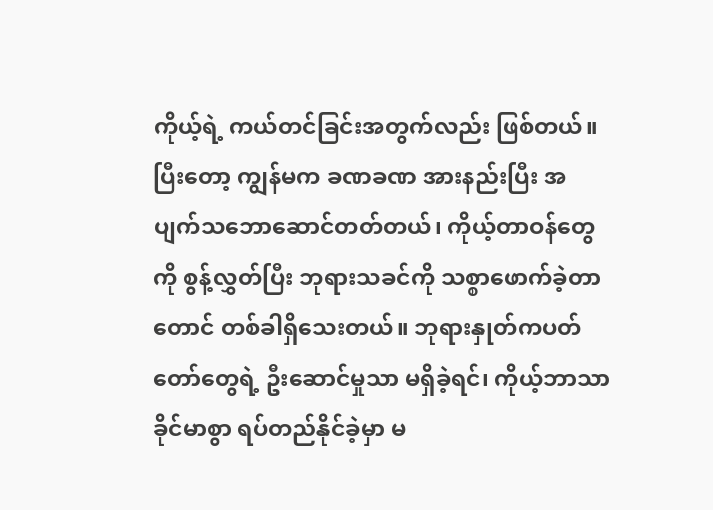ကိုယ့်ရဲ့ ကယ်တင်ခြင်းအတွက်လည်း ဖြစ်တယ်။ ပြီးတော့ ကျွန်မက ခဏခဏ အားနည်းပြီး အပျက်သဘောဆောင်တတ်တယ်၊ ကိုယ့်တာဝန်တွေကို စွန့်လွှတ်ပြီး ဘုရားသခင်ကို သစ္စာဖောက်ခဲ့တာတောင် တစ်ခါရှိသေးတယ်။ ဘုရားနှုတ်ကပတ်တော်တွေရဲ့ ဦးဆောင်မှုသာ မရှိခဲ့ရင်၊ ကိုယ့်ဘာသာ ခိုင်မာစွာ ရပ်တည်နိုင်ခဲ့မှာ မ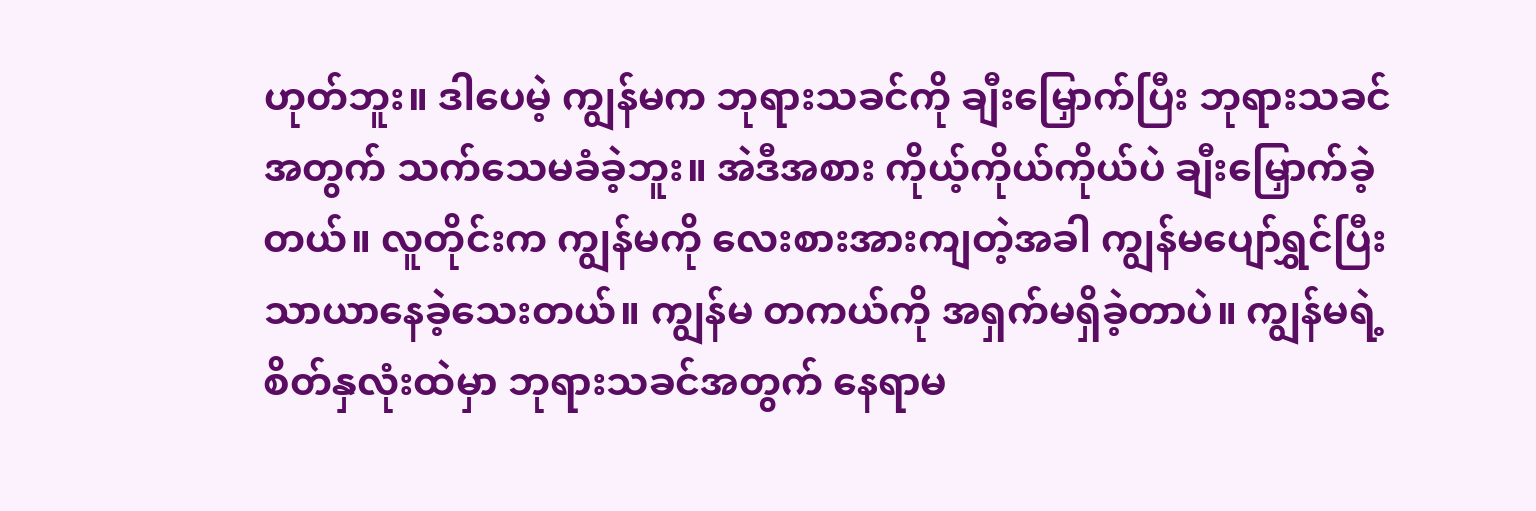ဟုတ်ဘူး။ ဒါပေမဲ့ ကျွန်မက ဘုရားသခင်ကို ချီးမြှောက်ပြီး ဘုရားသခင်အတွက် သက်သေမခံခဲ့ဘူး။ အဲဒီအစား ကိုယ့်ကိုယ်ကိုယ်ပဲ ချီးမြှောက်ခဲ့တယ်။ လူတိုင်းက ကျွန်မကို လေးစားအားကျတဲ့အခါ ကျွန်မပျော်ရွှင်ပြီး သာယာနေခဲ့သေးတယ်။ ကျွန်မ တကယ်ကို အရှက်မရှိခဲ့တာပဲ။ ကျွန်မရဲ့ စိတ်နှလုံးထဲမှာ ဘုရားသခင်အတွက် နေရာမ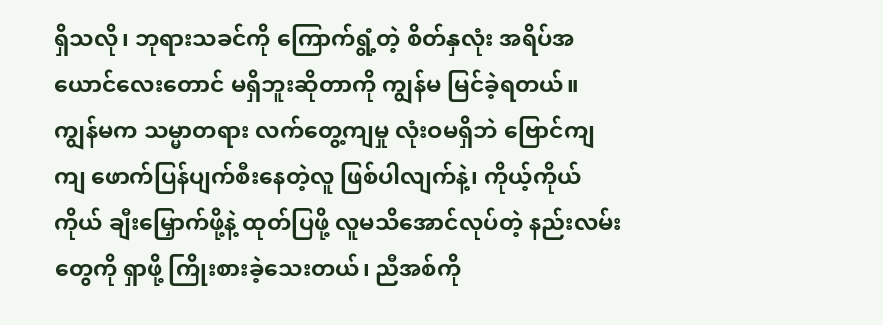ရှိသလို၊ ဘုရားသခင်ကို ကြောက်ရွံ့တဲ့ စိတ်နှလုံး အရိပ်အယောင်လေးတောင် မရှိဘူးဆိုတာကို ကျွန်မ မြင်ခဲ့ရတယ်။ ကျွန်မက သမ္မာတရား လက်တွေ့ကျမှု လုံးဝမရှိဘဲ ဗြောင်ကျကျ ဖောက်ပြန်ပျက်စီးနေတဲ့လူ ဖြစ်ပါလျက်နဲ့၊ ကိုယ့်ကိုယ်ကိုယ် ချီးမြှောက်ဖို့နဲ့ ထုတ်ပြဖို့ လူမသိအောင်လုပ်တဲ့ နည်းလမ်းတွေကို ရှာဖို့ ကြိုးစားခဲ့သေးတယ်၊ ညီအစ်ကို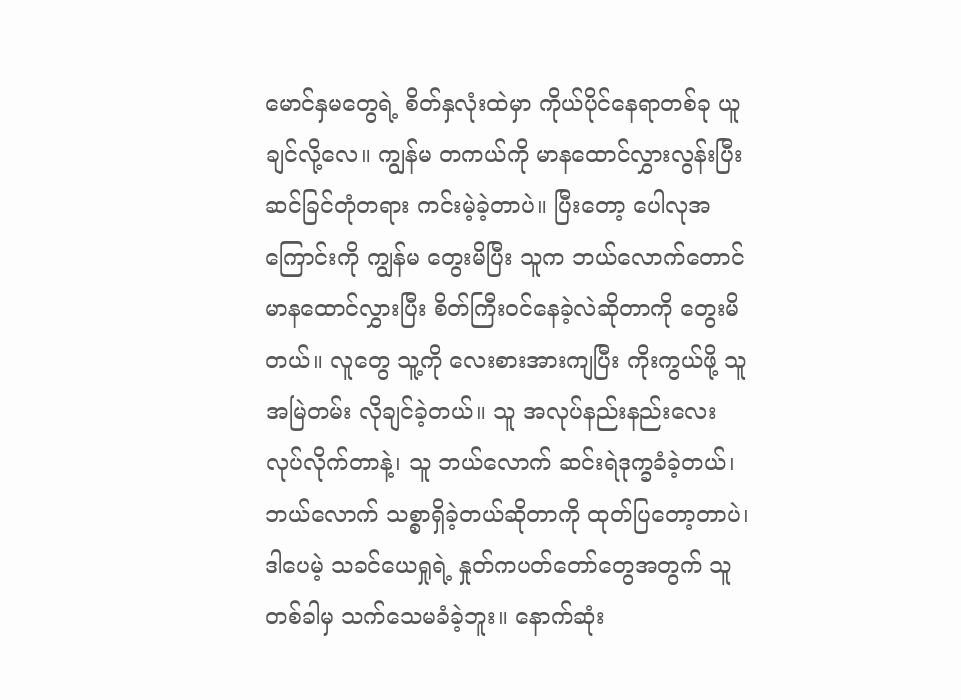မောင်နှမတွေရဲ့ စိတ်နှလုံးထဲမှာ ကိုယ်ပိုင်နေရာတစ်ခု ယူချင်လို့လေ။ ကျွန်မ တကယ်ကို မာနထောင်လွှားလွန်းပြီး ဆင်ခြင်တုံတရား ကင်းမဲ့ခဲ့တာပဲ။ ပြီးတော့ ပေါလုအကြောင်းကို ကျွန်မ တွေးမိပြီး သူက ဘယ်လောက်တောင် မာနထောင်လွှားပြီး စိတ်ကြီးဝင်နေခဲ့လဲဆိုတာကို တွေးမိတယ်။ လူတွေ သူ့ကို လေးစားအားကျပြီး ကိုးကွယ်ဖို့ သူ အမြဲတမ်း လိုချင်ခဲ့တယ်။ သူ အလုပ်နည်းနည်းလေး လုပ်လိုက်တာနဲ့၊ သူ ဘယ်လောက် ဆင်းရဲဒုက္ခခံခဲ့တယ်၊ ဘယ်လောက် သစ္စာရှိခဲ့တယ်ဆိုတာကို ထုတ်ပြတော့တာပဲ၊ ဒါပေမဲ့ သခင်ယေရှုရဲ့ နှုတ်ကပတ်တော်တွေအတွက် သူ တစ်ခါမှ သက်သေမခံခဲ့ဘူး။ နောက်ဆုံး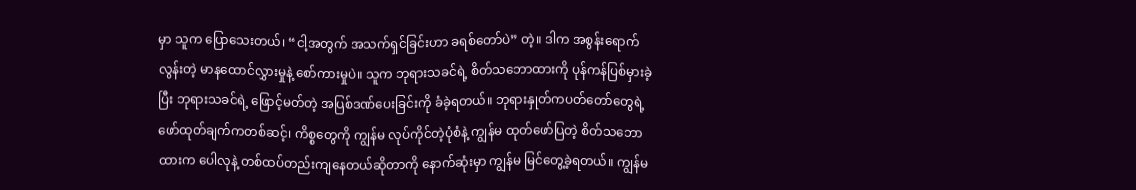မှာ သူက ပြောသေးတယ်၊ “ငါ့အတွက် အသက်ရှင်ခြင်းဟာ ခရစ်တော်ပဲ” တဲ့။ ဒါက အစွန်းရောက်လွန်းတဲ့ မာနထောင်လွှားမှုနဲ့ စော်ကားမှုပဲ။ သူက ဘုရားသခင်ရဲ့ စိတ်သဘောထားကို ပုန်ကန်ပြစ်မှားခဲ့ပြီး ဘုရားသခင်ရဲ့ ဖြောင့်မတ်တဲ့ အပြစ်ဒဏ်ပေးခြင်းကို ခံခဲ့ရတယ်။ ဘုရားနှုတ်ကပတ်တော်တွေရဲ့ ဖော်ထုတ်ချက်ကတစ်ဆင့်၊ ကိစ္စတွေကို ကျွန်မ လုပ်ကိုင်တဲ့ပုံစံနဲ့ ကျွန်မ ထုတ်ဖော်ပြတဲ့ စိတ်သဘောထားက ပေါလုနဲ့ တစ်ထပ်တည်းကျနေတယ်ဆိုတာကို နောက်ဆုံးမှာ ကျွန်မ မြင်တွေ့ခဲ့ရတယ်။ ကျွန်မ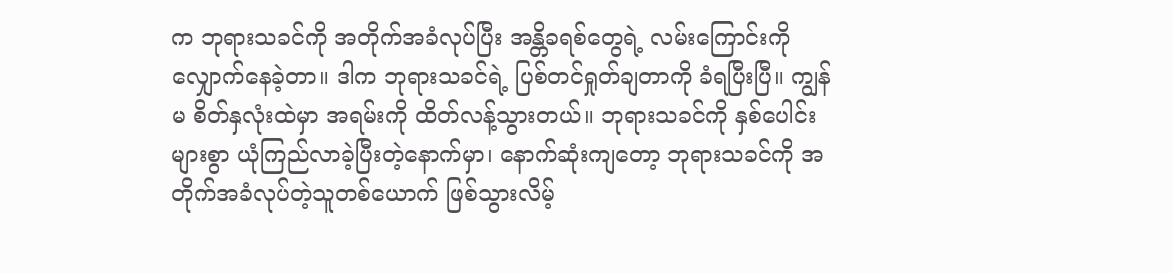က ဘုရားသခင်ကို အတိုက်အခံလုပ်ပြီး အန္တိခရစ်တွေရဲ့ လမ်းကြောင်းကို လျှောက်နေခဲ့တာ။ ဒါက ဘုရားသခင်ရဲ့ ပြစ်တင်ရှုတ်ချတာကို ခံရပြီးပြီ။ ကျွန်မ စိတ်နှလုံးထဲမှာ အရမ်းကို ထိတ်လန့်သွားတယ်။ ဘုရားသခင်ကို နှစ်ပေါင်းများစွာ ယုံကြည်လာခဲ့ပြီးတဲ့နောက်မှာ၊ နောက်ဆုံးကျတော့ ဘုရားသခင်ကို အတိုက်အခံလုပ်တဲ့သူတစ်ယောက် ဖြစ်သွားလိမ့်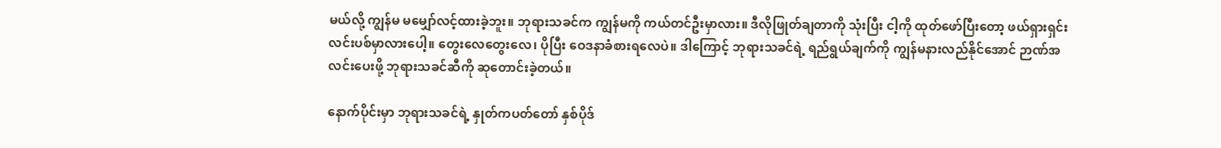မယ်လို့ ကျွန်မ မမျှော်လင့်ထားခဲ့ဘူး။ ဘုရားသခင်က ကျွန်မကို ကယ်တင်ဦးမှာလား။ ဒီလိုဖြုတ်ချတာကို သုံးပြီး ငါ့ကို ထုတ်ဖော်ပြီးတော့ ဖယ်ရှားရှင်းလင်းပစ်မှာလားပေါ့။ တွေးလေတွေးလေ၊ ပိုပြီး ဝေဒနာခံစားရလေပဲ။ ဒါကြောင့် ဘုရားသခင်ရဲ့ ရည်ရွယ်ချက်ကို ကျွန်မနားလည်နိုင်အောင် ဉာဏ်အလင်းပေးဖို့ ဘုရားသခင်ဆီကို ဆုတောင်းခဲ့တယ်။

နောက်ပိုင်းမှာ ဘုရားသခင်ရဲ့ နှုတ်ကပတ်တော် နှစ်ပိုဒ်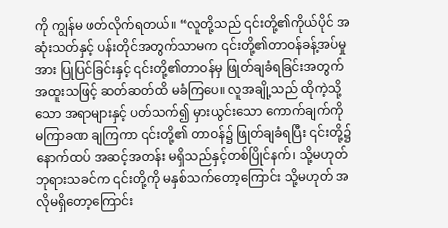ကို ကျွန်မ ဖတ်လိုက်ရတယ်။ “လူတို့သည် ၎င်းတို့၏ကိုယ်ပိုင် အဆုံးသတ်နှင့် ပန်းတိုင်အတွက်သာမက ၎င်းတို့၏တာဝန်ခန့်အပ်မှုအား ပြုပြင်ခြင်းနှင့် ၎င်းတို့၏တာဝန်မှ ဖြုတ်ချခံရခြင်းအတွက် အထူးသဖြင့် ဆတ်ဆတ်ထိ မခံကြပေ။ လူအချို့သည် ထိုကဲ့သို့သော အရာများနှင့် ပတ်သက်၍ မှားယွင်းသော ကောက်ချက်ကို မကြာခဏ ချကြကာ ၎င်းတို့၏ တာဝန်၌ ဖြုတ်ချခံရပြီး ၎င်းတို့၌ နောက်ထပ် အဆင့်အတန်း မရှိသည်နှင့်တစ်ပြိုင်နက်၊ သို့မဟုတ် ဘုရားသခင်က ၎င်းတို့ကို မနှစ်သက်တော့ကြောင်း သို့မဟုတ် အလိုမရှိတော့ကြောင်း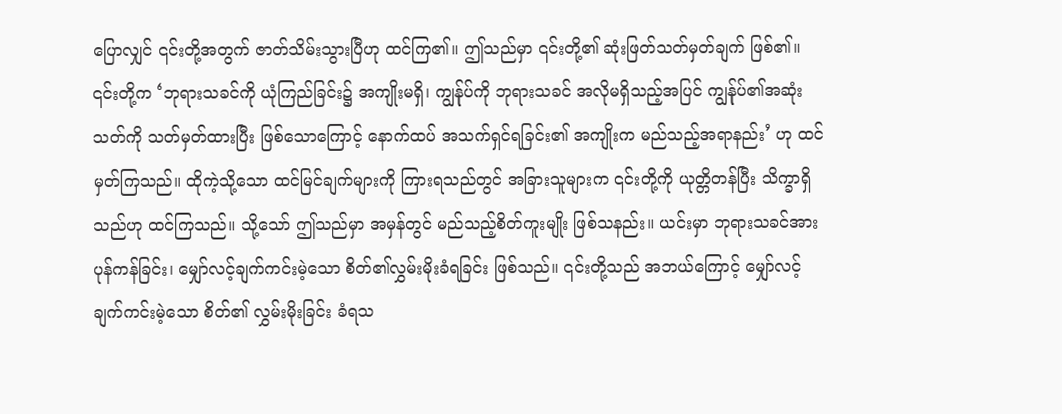ပြောလျှင် ၎င်းတို့အတွက် ဇာတ်သိမ်းသွားပြီဟု ထင်ကြ၏။ ဤသည်မှာ ၎င်းတို့၏ ဆုံးဖြတ်သတ်မှတ်ချက် ဖြစ်၏။ ၎င်းတို့က ‘ဘုရားသခင်ကို ယုံကြည်ခြင်း၌ အကျိုးမရှိ၊ ကျွန်ုပ်ကို ဘုရားသခင် အလိုမရှိသည့်အပြင် ကျွန်ုပ်၏အဆုံးသတ်ကို သတ်မှတ်ထားပြီး ဖြစ်သောကြောင့် နောက်ထပ် အသက်ရှင်ရခြင်း၏ အကျိုးက မည်သည့်အရာနည်း’ ဟု ထင်မှတ်ကြသည်။ ထိုကဲ့သို့သော ထင်မြင်ချက်များကို ကြားရသည်တွင် အခြားသူများက ၎င်းတို့ကို ယုတ္တိတန်ပြီး သိက္ခာရှိသည်ဟု ထင်ကြသည်။ သို့သော် ဤသည်မှာ အမှန်တွင် မည်သည့်စိတ်ကူးမျိုး ဖြစ်သနည်း။ ယင်းမှာ ဘုရားသခင်အား ပုန်ကန်ခြင်း၊ မျှော်လင့်ချက်ကင်းမဲ့သော စိတ်၏လွှမ်းမိုးခံရခြင်း ဖြစ်သည်။ ၎င်းတို့သည် အဘယ်ကြောင့် မျှော်လင့်ချက်ကင်းမဲ့သော စိတ်၏ လွှမ်းမိုးခြင်း ခံရသ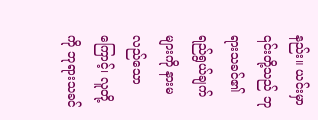နည်း။ ယင်းမှာ ၎င်းတို့သည် ဘုရားသခင်၏ ရည်ရွယ်ချက်များကို နားမလည်သောကြောင့်၊ လူတို့ကို ဘုရားသခင်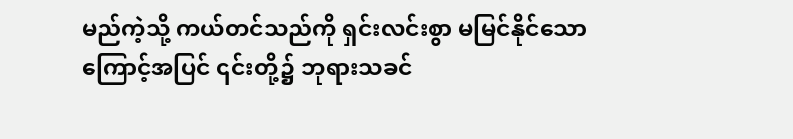မည်ကဲ့သို့ ကယ်တင်သည်ကို ရှင်းလင်းစွာ မမြင်နိုင်သောကြောင့်အပြင် ၎င်းတို့၌ ဘုရားသခင်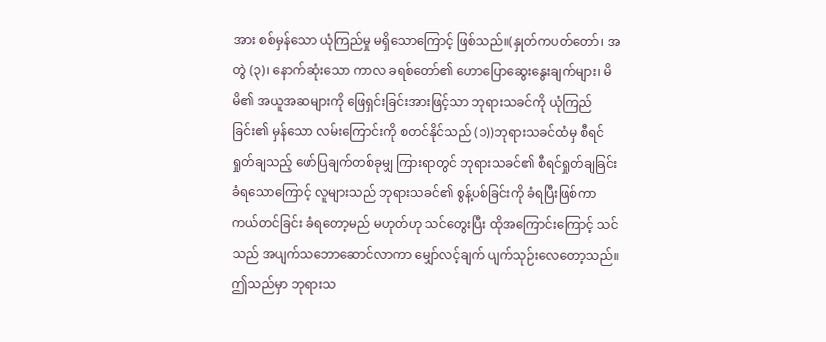အား စစ်မှန်သော ယုံကြည်မှု မရှိသောကြောင့် ဖြစ်သည်။(နှုတ်ကပတ်တော်၊ အတွဲ (၃)၊ နောက်ဆုံးသော ကာလ ခရစ်တော်၏ ဟောပြောဆွေးနွေးချက်များ၊ မိမိ၏ အယူအဆများကို ဖြေရှင်းခြင်းအားဖြင့်သာ ဘုရားသခင်ကို ယုံကြည်ခြင်း၏ မှန်သော လမ်းကြောင်းကို စတင်နိုင်သည် (၁))ဘုရားသခင်ထံမှ စီရင်ရှုတ်ချသည့် ဖော်ပြချက်တစ်ခုမျှ ကြားရာတွင် ဘုရားသခင်၏ စီရင်ရှုတ်ချခြင်းခံရသောကြောင့် လူများသည် ဘုရားသခင်၏ စွန့်ပစ်ခြင်းကို ခံရပြီးဖြစ်ကာ ကယ်တင်ခြင်း ခံရတော့မည် မဟုတ်ဟု သင်တွေးပြီး ထိုအကြောင်းကြောင့် သင်သည် အပျက်သဘောဆောင်လာကာ မျှော်လင့်ချက် ပျက်သုဉ်းလေတော့သည်။ ဤသည်မှာ ဘုရားသ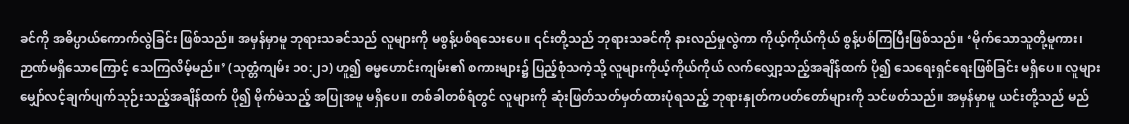ခင်ကို အဓိပ္ပာယ်ကောက်လွဲခြင်း ဖြစ်သည်။ အမှန်မှာမူ ဘုရားသခင်သည် လူများကို မစွန့်ပစ်ရသေးပေ။ ၎င်းတို့သည် ဘုရားသခင်ကို နားလည်မှုလွဲကာ ကိုယ့်ကိုယ်ကိုယ် စွန့်ပစ်ကြပြီးဖြစ်သည်။ ‘မိုက်သောသူတို့မူကား၊ ဉာဏ်မရှိသောကြောင့် သေကြလိမ့်မည်။’ (သုတ္တံကျမ်း ၁၀:၂၁) ဟူ၍ ဓမ္မဟောင်းကျမ်း၏ စကားများ၌ ပြည့်စုံသကဲ့သို့ လူများကိုယ့်ကိုယ်ကိုယ် လက်လျှော့သည့်အချိန်ထက် ပို၍ သေရေးရှင်ရေးဖြစ်ခြင်း မရှိပေ။ လူများ မျှော်လင့်ချက်ပျက်သုဉ်းသည့်အချိန်ထက် ပို၍ မိုက်မဲသည့် အပြုအမူ မရှိပေ။ တစ်ခါတစ်ရံတွင် လူများကို ဆုံးဖြတ်သတ်မှတ်ထားပုံရသည့် ဘုရားနှုတ်ကပတ်တော်များကို သင်ဖတ်သည်။ အမှန်မှာမူ ယင်းတို့သည် မည်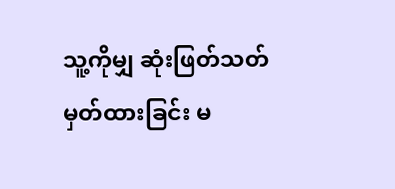သူ့ကိုမျှ ဆုံးဖြတ်သတ်မှတ်ထားခြင်း မ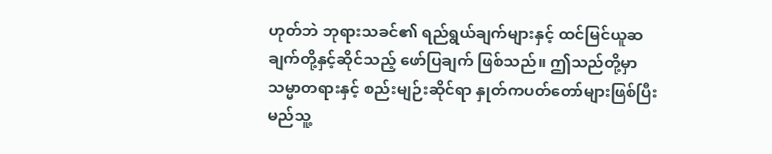ဟုတ်ဘဲ ဘုရားသခင်၏ ရည်ရွယ်ချက်များနှင့် ထင်မြင်ယူဆချက်တို့နှင့်ဆိုင်သည့် ဖော်ပြချက် ဖြစ်သည်။ ဤသည်တို့မှာ သမ္မာတရားနှင့် စည်းမျဉ်းဆိုင်ရာ နှုတ်ကပတ်တော်များဖြစ်ပြီး မည်သူ့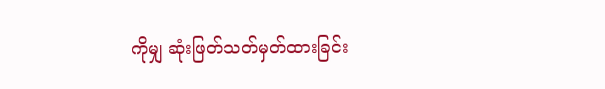ကိုမျှ ဆုံးဖြတ်သတ်မှတ်ထားခြင်း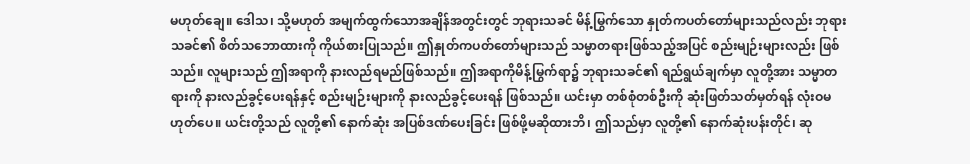မဟုတ်ချေ။ ဒေါသ၊ သို့မဟုတ် အမျက်ထွက်သောအချိန်အတွင်းတွင် ဘုရားသခင် မိန့်မြွက်သော နှုတ်ကပတ်တော်များသည်လည်း ဘုရားသခင်၏ စိတ်သဘောထားကို ကိုယ်စားပြုသည်။ ဤနှုတ်ကပတ်တော်များသည် သမ္မာတရားဖြစ်သည့်အပြင် စည်းမျဉ်းများလည်း ဖြစ်သည်။ လူများသည် ဤအရာကို နားလည်ရမည်ဖြစ်သည်။ ဤအရာကိုမိန့်မြွက်ရာ၌ ဘုရားသခင်၏ ရည်ရွယ်ချက်မှာ လူတို့အား သမ္မာတရားကို နားလည်ခွင့်ပေးရန်နှင့် စည်းမျဉ်းများကို နားလည်ခွင့်ပေးရန် ဖြစ်သည်။ ယင်းမှာ တစ်စုံတစ်ဦးကို ဆုံးဖြတ်သတ်မှတ်ရန် လုံးဝမဟုတ်ပေ။ ယင်းတို့သည် လူတို့၏ နောက်ဆုံး အပြစ်ဒဏ်ပေးခြင်း ဖြစ်ဖို့မဆိုထားဘိ၊ ဤသည်မှာ လူတို့၏ နောက်ဆုံးပန်းတိုင်၊ ဆု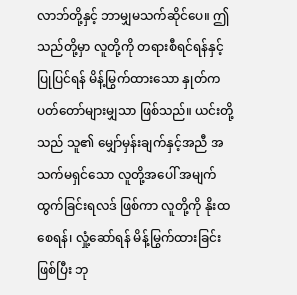လာဘ်တို့နှင့် ဘာမျှမသက်ဆိုင်ပေ။ ဤသည်တို့မှာ လူတို့ကို တရားစီရင်ရန်နှင့် ပြုပြင်ရန် မိန့်မြွက်ထားသော နှုတ်ကပတ်တော်များမျှသာ ဖြစ်သည်။ ယင်းတို့သည် သူ၏ မျှော်မှန်းချက်နှင့်အညီ အသက်မရှင်သော လူတို့အပေါ် အမျက်ထွက်ခြင်းရလဒ် ဖြစ်ကာ လူတို့ကို နိုးထစေရန်၊ လှုံ့ဆော်ရန် မိန့်မြွက်ထားခြင်းဖြစ်ပြီး ဘု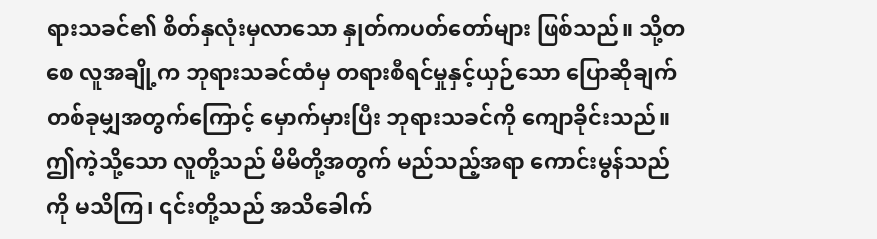ရားသခင်၏ စိတ်နှလုံးမှလာသော နှုတ်ကပတ်တော်များ ဖြစ်သည်။ သို့တစေ လူအချို့က ဘုရားသခင်ထံမှ တရားစီရင်မှုနှင့်ယှဉ်သော ပြောဆိုချက် တစ်ခုမျှအတွက်ကြောင့် မှောက်မှားပြီး ဘုရားသခင်ကို ကျောခိုင်းသည်။ ဤကဲ့သို့သော လူတို့သည် မိမိတို့အတွက် မည်သည့်အရာ ကောင်းမွန်သည်ကို မသိကြ၊ ၎င်းတို့သည် အသိခေါက်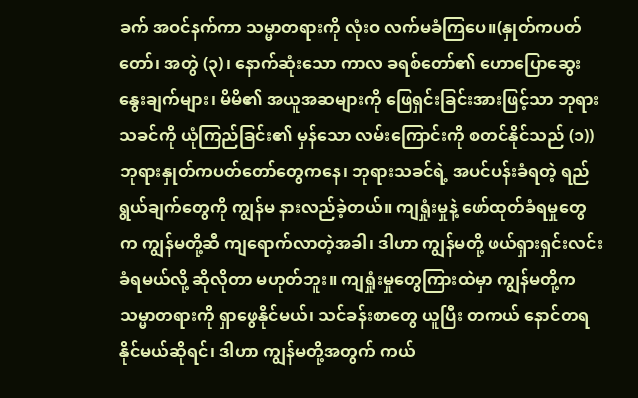ခက် အဝင်နက်ကာ သမ္မာတရားကို လုံးဝ လက်မခံကြပေ။(နှုတ်ကပတ်တော်၊ အတွဲ (၃)၊ နောက်ဆုံးသော ကာလ ခရစ်တော်၏ ဟောပြောဆွေးနွေးချက်များ၊ မိမိ၏ အယူအဆများကို ဖြေရှင်းခြင်းအားဖြင့်သာ ဘုရားသခင်ကို ယုံကြည်ခြင်း၏ မှန်သော လမ်းကြောင်းကို စတင်နိုင်သည် (၁)) ဘုရားနှုတ်ကပတ်တော်တွေကနေ၊ ဘုရားသခင်ရဲ့ အပင်ပန်းခံရတဲ့ ရည်ရွယ်ချက်တွေကို ကျွန်မ နားလည်ခဲ့တယ်။ ကျရှုံးမှုနဲ့ ဖော်ထုတ်ခံရမှုတွေက ကျွန်မတို့ဆီ ကျရောက်လာတဲ့အခါ၊ ဒါဟာ ကျွန်မတို့ ဖယ်ရှားရှင်းလင်းခံရမယ်လို့ ဆိုလိုတာ မဟုတ်ဘူး။ ကျရှုံးမှုတွေကြားထဲမှာ ကျွန်မတို့က သမ္မာတရားကို ရှာဖွေနိုင်မယ်၊ သင်ခန်းစာတွေ ယူပြီး တကယ် နောင်တရနိုင်မယ်ဆိုရင်၊ ဒါဟာ ကျွန်မတို့အတွက် ကယ်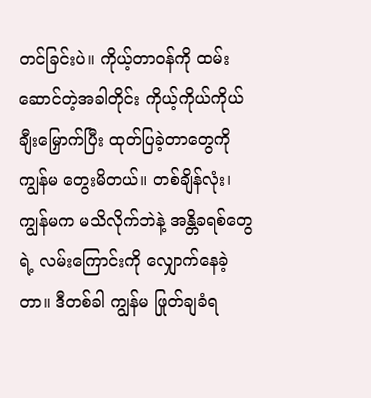တင်ခြင်းပဲ။ ကိုယ့်တာဝန်ကို ထမ်းဆောင်တဲ့အခါတိုင်း ကိုယ့်ကိုယ်ကိုယ် ချီးမြှောက်ပြီး ထုတ်ပြခဲ့တာတွေကို ကျွန်မ တွေးမိတယ်။ တစ်ချိန်လုံး၊ ကျွန်မက မသိလိုက်ဘဲနဲ့ အန္တိခရစ်တွေရဲ့ လမ်းကြောင်းကို လျှောက်နေခဲ့တာ။ ဒီတစ်ခါ ကျွန်မ ဖြုတ်ချခံရ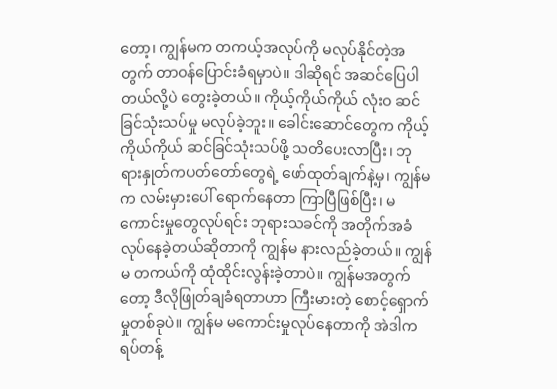တော့၊ ကျွန်မက တကယ့်အလုပ်ကို မလုပ်နိုင်တဲ့အတွက် တာဝန်ပြောင်းခံရမှာပဲ။ ဒါဆိုရင် အဆင်ပြေပါတယ်လို့ပဲ တွေးခဲ့တယ်။ ကိုယ့်ကိုယ်ကိုယ် လုံးဝ ဆင်ခြင်သုံးသပ်မှု မလုပ်ခဲ့ဘူး။ ခေါင်းဆောင်တွေက ကိုယ့်ကိုယ်ကိုယ် ဆင်ခြင်သုံးသပ်ဖို့ သတိပေးလာပြီး၊ ဘုရားနှုတ်ကပတ်တော်တွေရဲ့ ဖော်ထုတ်ချက်နဲ့မှ၊ ကျွန်မက လမ်းမှားပေါ် ရောက်နေတာ ကြာပြီဖြစ်ပြီး၊ မကောင်းမှုတွေလုပ်ရင်း ဘုရားသခင်ကို အတိုက်အခံလုပ်နေခဲ့တယ်ဆိုတာကို ကျွန်မ နားလည်ခဲ့တယ်။ ကျွန်မ တကယ်ကို ထုံထိုင်းလွန်းခဲ့တာပဲ။ ကျွန်မအတွက်တော့ ဒီလိုဖြုတ်ချခံရတာဟာ ကြီးမားတဲ့ စောင့်ရှောက်မှုတစ်ခုပဲ။ ကျွန်မ မကောင်းမှုလုပ်နေတာကို အဲဒါက ရပ်တန့်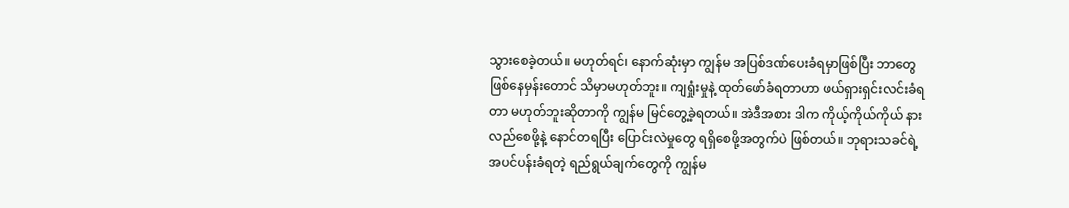သွားစေခဲ့တယ်။ မဟုတ်ရင်၊ နောက်ဆုံးမှာ ကျွန်မ အပြစ်ဒဏ်ပေးခံရမှာဖြစ်ပြီး ဘာတွေဖြစ်နေမှန်းတောင် သိမှာမဟုတ်ဘူး။ ကျရှုံးမှုနဲ့ ထုတ်ဖော်ခံရတာဟာ ဖယ်ရှားရှင်းလင်းခံရတာ မဟုတ်ဘူးဆိုတာကို ကျွန်မ မြင်တွေ့ခဲ့ရတယ်။ အဲဒီအစား ဒါက ကိုယ့်ကိုယ်ကိုယ် နားလည်စေဖို့နဲ့ နောင်တရပြီး ပြောင်းလဲမှုတွေ ရရှိစေဖို့အတွက်ပဲ ဖြစ်တယ်။ ဘုရားသခင်ရဲ့ အပင်ပန်းခံရတဲ့ ရည်ရွယ်ချက်တွေကို ကျွန်မ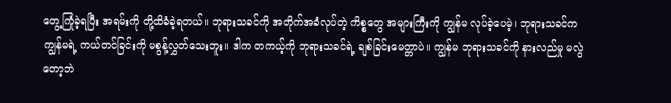တွေ့ကြုံခဲ့ရပြီး အရမ်းကို တို့ထိခံခဲ့ရတယ်။ ဘုရားသခင်ကို အတိုက်အခံလုပ်တဲ့ ကိစ္စတွေ အများကြီးကို ကျွန်မ လုပ်ခဲ့ပေမဲ့၊ ဘုရားသခင်က ကျွန်မရဲ့ ကယ်တင်ခြင်းကို မစွန့်လွှတ်သေးဘူး။ ဒါက တကယ့်ကို ဘုရားသခင်ရဲ့ ချစ်ခြင်းမေတ္တာပဲ။ ကျွန်မ ဘုရားသခင်ကို နားလည်မှု မလွဲတော့ဘဲ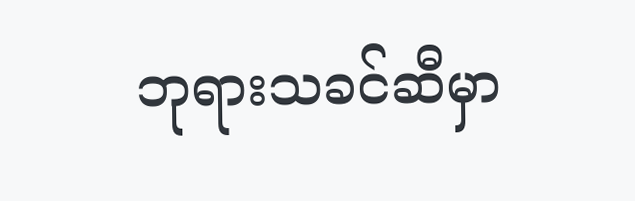ဘုရားသခင်ဆီမှာ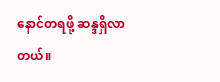နောင်တရဖို့ ဆန္ဒရှိလာတယ်။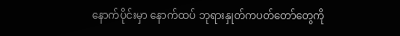နောက်ပိုင်းမှာ နောက်ထပ် ဘုရားနှုတ်ကပတ်တော်တွေကို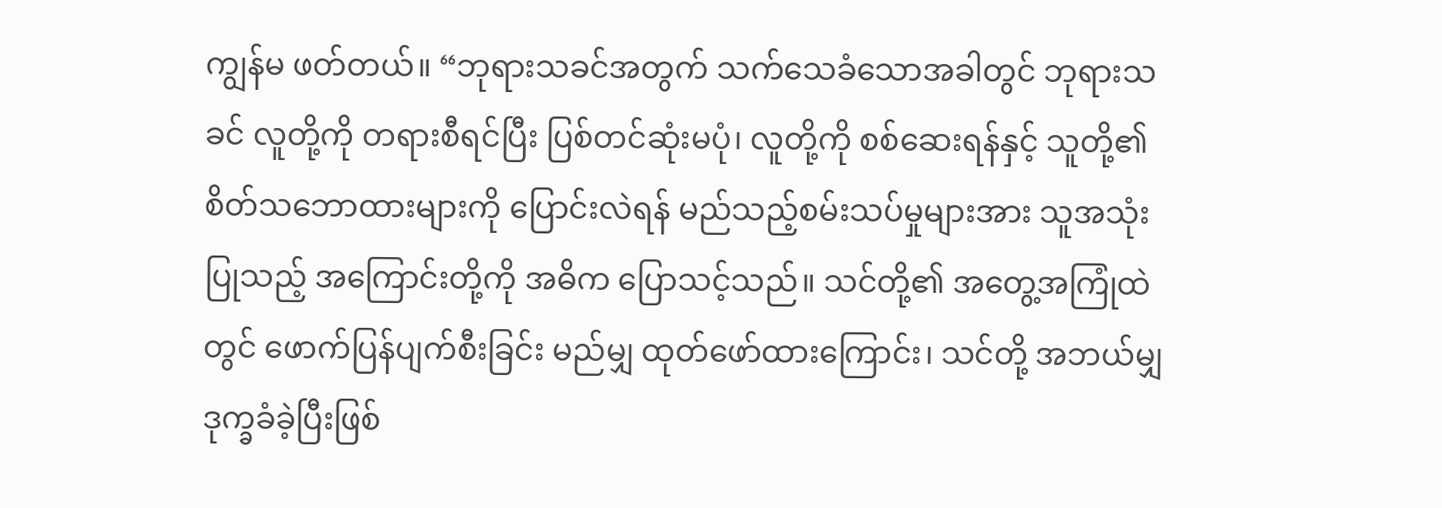ကျွန်မ ဖတ်တယ်။ “ဘုရားသခင်အတွက် သက်သေခံသောအခါတွင် ဘုရားသခင် လူတို့ကို တရားစီရင်ပြီး ပြစ်တင်ဆုံးမပုံ၊ လူတို့ကို စစ်ဆေးရန်နှင့် သူတို့၏ စိတ်သဘောထားများကို ပြောင်းလဲရန် မည်သည့်စမ်းသပ်မှုများအား သူအသုံးပြုသည့် အကြောင်းတို့ကို အဓိက ပြောသင့်သည်။ သင်တို့၏ အတွေ့အကြုံထဲတွင် ဖောက်ပြန်ပျက်စီးခြင်း မည်မျှ ထုတ်ဖော်ထားကြောင်း၊ သင်တို့ အဘယ်မျှ ဒုက္ခခံခဲ့ပြီးဖြစ်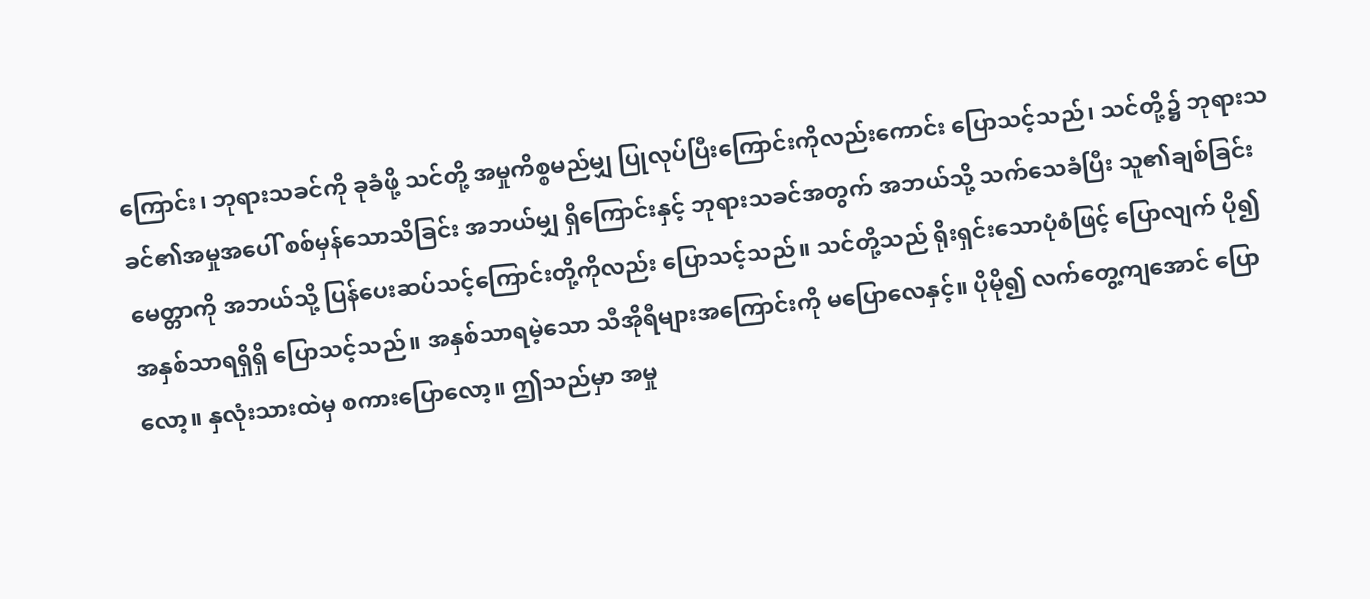ကြောင်း၊ ဘုရားသခင်ကို ခုခံဖို့ သင်တို့ အမှုကိစ္စမည်မျှ ပြုလုပ်ပြီးကြောင်းကိုလည်းကောင်း ပြောသင့်သည်၊ သင်တို့၌ ဘုရားသခင်၏အမှုအပေါ် စစ်မှန်သောသိခြင်း အဘယ်မျှ ရှိကြောင်းနှင့် ဘုရားသခင်အတွက် အဘယ်သို့ သက်သေခံပြီး သူ၏ချစ်ခြင်းမေတ္တာကို အဘယ်သို့ ပြန်ပေးဆပ်သင့်ကြောင်းတို့ကိုလည်း ပြောသင့်သည်။ သင်တို့သည် ရိုးရှင်းသောပုံစံဖြင့် ပြောလျက် ပို၍ အနှစ်သာရရှိရှိ ပြောသင့်သည်။ အနှစ်သာရမဲ့သော သီအိုရီများအကြောင်းကို မပြောလေနှင့်။ ပိုမို၍ လက်တွေ့ကျအောင် ပြောလော့။ နှလုံးသားထဲမှ စကားပြောလော့။ ဤသည်မှာ အမှု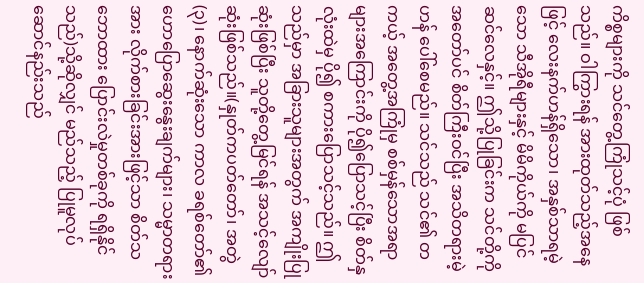ကိစ္စများကို သင်တွေ့ကြုံသင့်ပုံ ဖြစ်သည်။ ဝါကြွားရန် အားထုတ်သည့်အနေဖြင့် လေးနက်ဟန်ရှိသော၊ အနှစ်သာရမဲ့သော သီအိုရီများနှင့် မိမိကိုယ်ကို မပြင်ဆင်လေနှင့်။ ဤသို့ပြုခြင်းက သင်တို့ကို အတော်ပင် စိတ်ကြီးဝင်ပြီး အသိတရားမဲ့ဟန် ပေါ်စေမည်။ သင်သည် သင်၏ တကယ့် အတွေ့အကြုံမှ စစ်မှန်သောအရာများအကြောင်းကို ပို၍ပြောသင့်ပြီး စိတ်နှလုံးထဲမှ ပို၍ စကားပြောသင့်သည်။ ဤသည်မှာ အခြားသူများအတွက် အကျိုးပြုဆုံးဖြစ်ပြီး သူတို့တွေ့မြင်ရန် အသင့်လျော်ဆုံးဖြစ်သည်။(နှုတ်ကပတ်တော်၊ အတွဲ (၃)၊ နောက်ဆုံးသော ကာလ ခရစ်တော်၏ ဟောပြောဆွေးနွေးချက်များ၊ သမ္မာတရားအား လိုက်စားခြင်းအားဖြင့်သာ စိတ်သဘောထား ပြောင်းလဲမှုတစ်ခုကို ရရှိနိုင်သည်)သို့ဆိုလျှင် မည်သည့် ပြုမူလုပ်ဆောင်နည်းသည်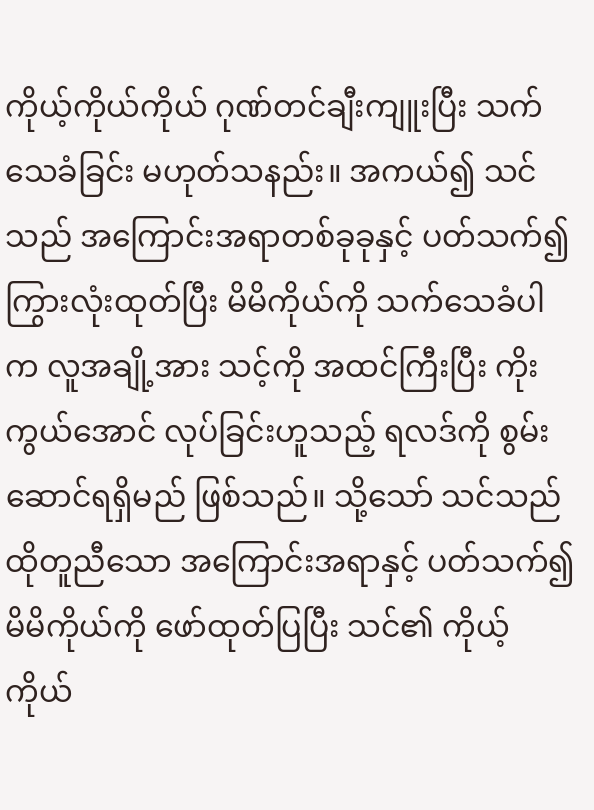ကိုယ့်ကိုယ်ကိုယ် ဂုဏ်တင်ချီးကျူးပြီး သက်သေခံခြင်း မဟုတ်သနည်း။ အကယ်၍ သင်သည် အကြောင်းအရာတစ်ခုခုနှင့် ပတ်သက်၍ ကြွားလုံးထုတ်ပြီး မိမိကိုယ်ကို သက်သေခံပါက လူအချို့အား သင့်ကို အထင်ကြီးပြီး ကိုးကွယ်အောင် လုပ်ခြင်းဟူသည့် ရလဒ်ကို စွမ်းဆောင်ရရှိမည် ဖြစ်သည်။ သို့သော် သင်သည် ထိုတူညီသော အကြောင်းအရာနှင့် ပတ်သက်၍ မိမိကိုယ်ကို ဖော်ထုတ်ပြပြီး သင်၏ ကိုယ့်ကိုယ်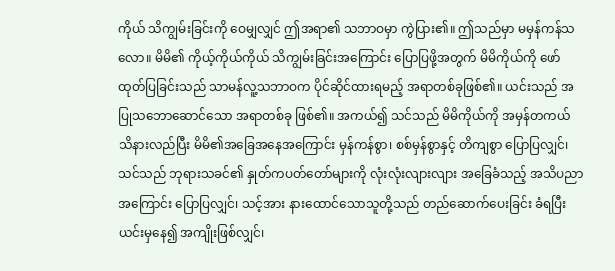ကိုယ် သိကျွမ်းခြင်းကို ဝေမျှလျှင် ဤအရာ၏ သဘာဝမှာ ကွဲပြား၏။ ဤသည်မှာ မမှန်ကန်သလော။ မိမိ၏ ကိုယ့်ကိုယ်ကိုယ် သိကျွမ်းခြင်းအကြောင်း ပြောပြဖို့အတွက် မိမိကိုယ်ကို ဖော်ထုတ်ပြခြင်းသည် သာမန်လူ့သဘာဝက ပိုင်ဆိုင်ထားရမည့် အရာတစ်ခုဖြစ်၏။ ယင်းသည် အပြုသဘောဆောင်သော အရာတစ်ခု ဖြစ်၏။ အကယ်၍ သင်သည် မိမိကိုယ်ကို အမှန်တကယ် သိနားလည်ပြီး မိမိ၏အခြေအနေအကြောင်း မှန်ကန်စွာ၊ စစ်မှန်စွာနှင့် တိကျစွာ ပြောပြလျှင်၊ သင်သည် ဘုရားသခင်၏ နှုတ်ကပတ်တော်များကို လုံးလုံးလျားလျား အခြေခံသည့် အသိပညာအကြောင်း ပြောပြလျှင်၊ သင့်အား နားထောင်သောသူတို့သည် တည်ဆောက်ပေးခြင်း ခံရပြီး ယင်းမှနေ၍ အကျိုးဖြစ်လျှင်၊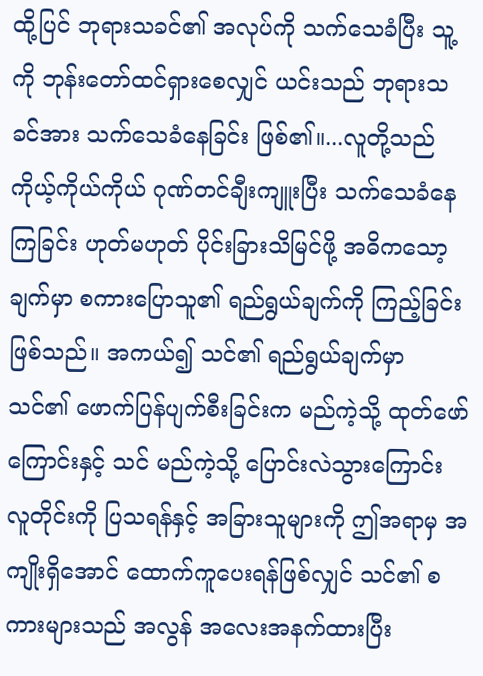ထို့ပြင် ဘုရားသခင်၏ အလုပ်ကို သက်သေခံပြီး သူ့ကို ဘုန်းတော်ထင်ရှားစေလျှင် ယင်းသည် ဘုရားသခင်အား သက်သေခံနေခြင်း ဖြစ်၏။...လူတို့သည် ကိုယ့်ကိုယ်ကိုယ် ဂုဏ်တင်ချီးကျူးပြီး သက်သေခံနေကြခြင်း ဟုတ်မဟုတ် ပိုင်းခြားသိမြင်ဖို့ အဓိကသော့ချက်မှာ စကားပြောသူ၏ ရည်ရွယ်ချက်ကို ကြည့်ခြင်းဖြစ်သည်။ အကယ်၍ သင်၏ ရည်ရွယ်ချက်မှာ သင်၏ ဖောက်ပြန်ပျက်စီးခြင်းက မည်ကဲ့သို့ ထုတ်ဖော်ကြောင်းနှင့် သင် မည်ကဲ့သို့ ပြောင်းလဲသွားကြောင်း လူတိုင်းကို ပြသရန်နှင့် အခြားသူများကို ဤအရာမှ အကျိုးရှိအောင် ထောက်ကူပေးရန်ဖြစ်လျှင် သင်၏ စကားများသည် အလွန် အလေးအနက်ထားပြီး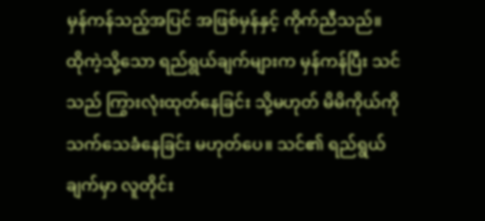မှန်ကန်သည့်အပြင် အဖြစ်မှန်နှင့် ကိုက်ညီသည်။ ထိုကဲ့သို့သော ရည်ရွယ်ချက်များက မှန်ကန်ပြီး သင်သည် ကြွားလုံးထုတ်နေခြင်း သို့မဟုတ် မိမိကိုယ်ကို သက်သေခံနေခြင်း မဟုတ်ပေ။ သင်၏ ရည်ရွယ်ချက်မှာ လူတိုင်း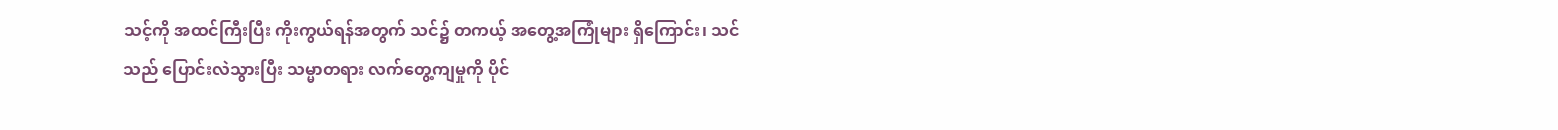သင့်ကို အထင်ကြီးပြီး ကိုးကွယ်ရန်အတွက် သင်၌ တကယ့် အတွေ့အကြုံများ ရှိကြောင်း၊ သင်သည် ပြောင်းလဲသွားပြီး သမ္မာတရား လက်တွေ့ကျမှုကို ပိုင်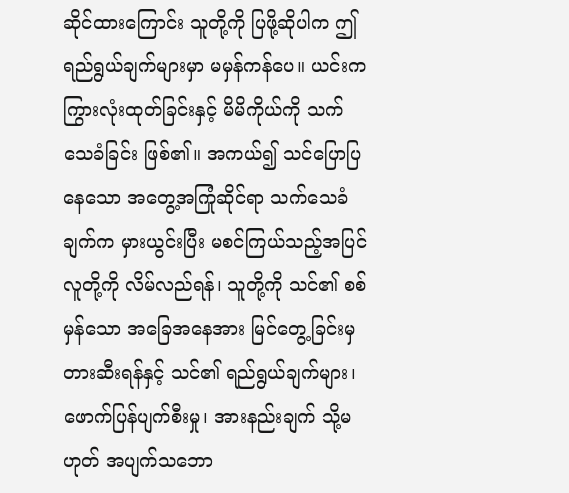ဆိုင်ထားကြောင်း သူတို့ကို ပြဖို့ဆိုပါက ဤရည်ရွယ်ချက်များမှာ မမှန်ကန်ပေ။ ယင်းက ကြွားလုံးထုတ်ခြင်းနှင့် မိမိကိုယ်ကို သက်သေခံခြင်း ဖြစ်၏။ အကယ်၍ သင်ပြောပြနေသော အတွေ့အကြုံဆိုင်ရာ သက်သေခံချက်က မှားယွင်းပြီး မစင်ကြယ်သည့်အပြင် လူတို့ကို လိမ်လည်ရန်၊ သူတို့ကို သင်၏ စစ်မှန်သော အခြေအနေအား မြင်တွေ့ခြင်းမှ တားဆီးရန်နှင့် သင်၏ ရည်ရွယ်ချက်များ၊ ဖောက်ပြန်ပျက်စီးမှု၊ အားနည်းချက် သို့မဟုတ် အပျက်သဘော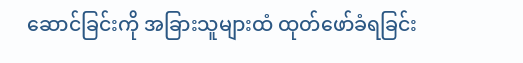ဆောင်ခြင်းကို အခြားသူများထံ ထုတ်ဖော်ခံရခြင်း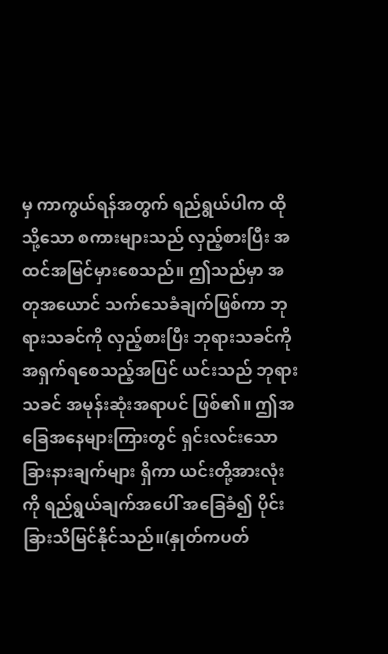မှ ကာကွယ်ရန်အတွက် ရည်ရွယ်ပါက ထိုသို့သော စကားများသည် လှည့်စားပြီး အထင်အမြင်မှားစေသည်။ ဤသည်မှာ အတုအယောင် သက်သေခံချက်ဖြစ်ကာ ဘုရားသခင်ကို လှည့်စားပြီး ဘုရားသခင်ကို အရှက်ရစေသည့်အပြင် ယင်းသည် ဘုရားသခင် အမုန်းဆုံးအရာပင် ဖြစ်၏။ ဤအခြေအနေများကြားတွင် ရှင်းလင်းသော ခြားနားချက်များ ရှိကာ ယင်းတို့အားလုံးကို ရည်ရွယ်ချက်အပေါ် အခြေခံ၍ ပိုင်းခြားသိမြင်နိုင်သည်။(နှုတ်ကပတ်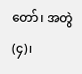တော်၊ အတွဲ (၄)၊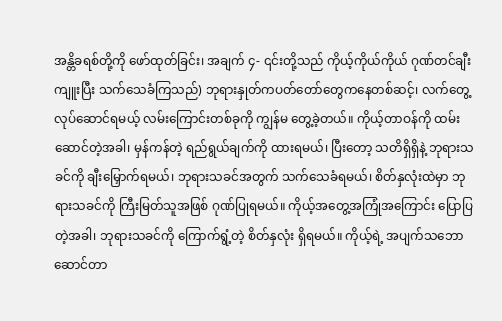အန္တိခရစ်တို့ကို ဖော်ထုတ်ခြင်း၊ အချက် ၄- ၎င်းတို့သည် ကိုယ့်ကိုယ်ကိုယ် ဂုဏ်တင်ချီးကျူးပြီး သက်သေခံကြသည်) ဘုရားနှုတ်ကပတ်တော်တွေကနေတစ်ဆင့်၊ လက်တွေ့လုပ်ဆောင်ရမယ့် လမ်းကြောင်းတစ်ခုကို ကျွန်မ တွေ့ခဲ့တယ်။ ကိုယ့်တာဝန်ကို ထမ်းဆောင်တဲ့အခါ၊ မှန်ကန်တဲ့ ရည်ရွယ်ချက်ကို ထားရမယ်၊ ပြီးတော့ သတိရှိရှိနဲ့ ဘုရားသခင်ကို ချီးမြှောက်ရမယ်၊ ဘုရားသခင်အတွက် သက်သေခံရမယ်၊ စိတ်နှလုံးထဲမှာ ဘုရားသခင်ကို ကြီးမြတ်သူအဖြစ် ဂုဏ်ပြုရမယ်။ ကိုယ့်အတွေ့အကြုံအကြောင်း ပြောပြတဲ့အခါ၊ ဘုရားသခင်ကို ကြောက်ရွံ့တဲ့ စိတ်နှလုံး ရှိရမယ်။ ကိုယ့်ရဲ့ အပျက်သဘောဆောင်တာ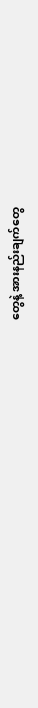တွေနဲ့ အားနည်းချက်တွေ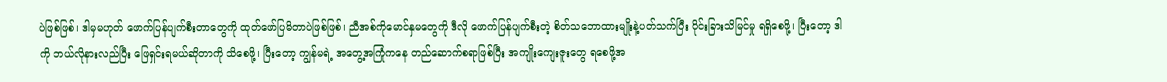ပဲဖြစ်ဖြစ်၊ ဒါမှမဟုတ် ဖောက်ပြန်ပျက်စီးတာတွေကို ထုတ်ဖော်ပြမိတာပဲဖြစ်ဖြစ်၊ ညီအစ်ကိုမောင်နှမတွေကို ဒီလို ဖောက်ပြန်ပျက်စီးတဲ့ စိတ်သဘောထားမျိုးနဲ့ပတ်သက်ပြီး ပိုင်းခြားသိမြင်မှု ရရှိစေဖို့၊ ပြီးတော့ ဒါကို ဘယ်လိုနားလည်ပြီး ဖြေရှင်းရမယ်ဆိုတာကို သိစေဖို့၊ ပြီးတော့ ကျွန်မရဲ့ အတွေ့အကြုံကနေ တည်ဆောက်စရာဖြစ်ပြီး အကျိုးကျေးဇူးတွေ ရစေဖို့အ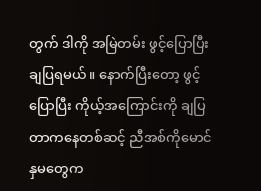တွက် ဒါကို အမြဲတမ်း ဖွင့်ပြောပြီး ချပြရမယ်။ နောက်ပြီးတော့ ဖွင့်ပြောပြီး ကိုယ့်အကြောင်းကို ချပြတာကနေတစ်ဆင့် ညီအစ်ကိုမောင်နှမတွေက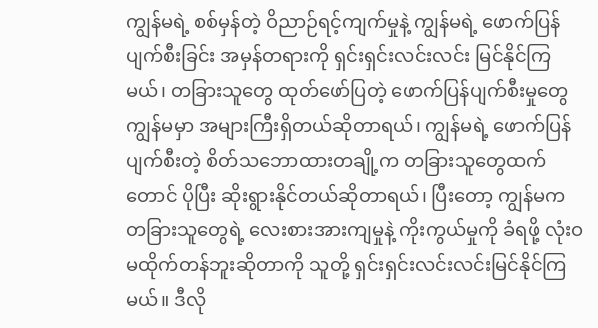ကျွန်မရဲ့ စစ်မှန်တဲ့ ဝိညာဉ်ရင့်ကျက်မှုနဲ့ ကျွန်မရဲ့ ဖောက်ပြန်ပျက်စီးခြင်း အမှန်တရားကို ရှင်းရှင်းလင်းလင်း မြင်နိုင်ကြမယ်၊ တခြားသူတွေ ထုတ်ဖော်ပြတဲ့ ဖောက်ပြန်ပျက်စီးမှုတွေ ကျွန်မမှာ အများကြီးရှိတယ်ဆိုတာရယ်၊ ကျွန်မရဲ့ ဖောက်ပြန်ပျက်စီးတဲ့ စိတ်သဘောထားတချို့က တခြားသူတွေထက်တောင် ပိုပြီး ဆိုးရွားနိုင်တယ်ဆိုတာရယ်၊ ပြီးတော့ ကျွန်မက တခြားသူတွေရဲ့ လေးစားအားကျမှုနဲ့ ကိုးကွယ်မှုကို ခံရဖို့ လုံးဝ မထိုက်တန်ဘူးဆိုတာကို သူတို့ ရှင်းရှင်းလင်းလင်းမြင်နိုင်ကြမယ်။ ဒီလို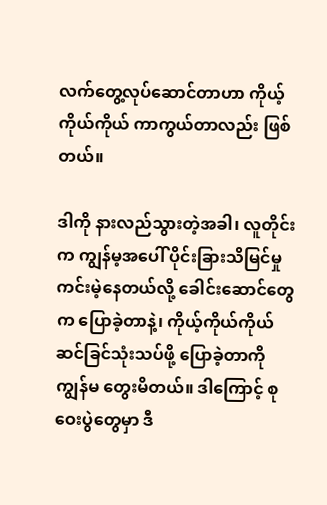လက်တွေ့လုပ်ဆောင်တာဟာ ကိုယ့်ကိုယ်ကိုယ် ကာကွယ်တာလည်း ဖြစ်တယ်။

ဒါကို နားလည်သွားတဲ့အခါ၊ လူတိုင်းက ကျွန်မ့အပေါ် ပိုင်းခြားသိမြင်မှု ကင်းမဲ့နေတယ်လို့ ခေါင်းဆောင်တွေက ပြောခဲ့တာနဲ့၊ ကိုယ့်ကိုယ်ကိုယ် ဆင်ခြင်သုံးသပ်ဖို့ ပြောခဲ့တာကို ကျွန်မ တွေးမိတယ်။ ဒါကြောင့် စုဝေးပွဲတွေမှာ ဒီ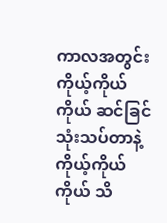ကာလအတွင်း ကိုယ့်ကိုယ်ကိုယ် ဆင်ခြင်သုံးသပ်တာနဲ့ ကိုယ့်ကိုယ်ကိုယ် သိ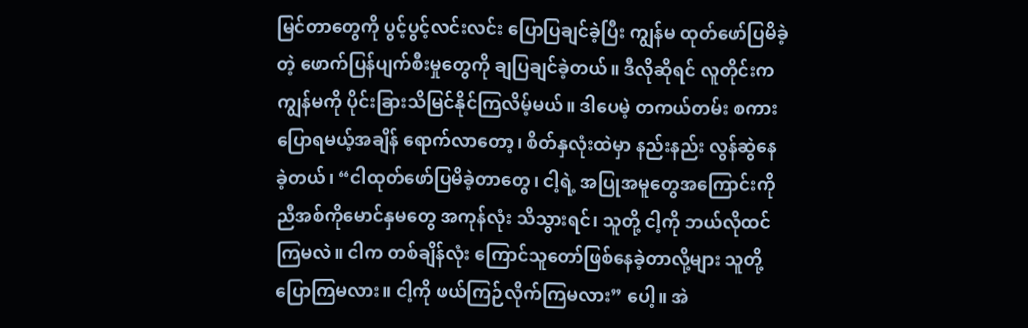မြင်တာတွေကို ပွင့်ပွင့်လင်းလင်း ပြောပြချင်ခဲ့ပြီး ကျွန်မ ထုတ်ဖော်ပြမိခဲ့တဲ့ ဖောက်ပြန်ပျက်စီးမှုတွေကို ချပြချင်ခဲ့တယ်။ ဒီလိုဆိုရင် လူတိုင်းက ကျွန်မကို ပိုင်းခြားသိမြင်နိုင်ကြလိမ့်မယ်။ ဒါပေမဲ့ တကယ်တမ်း စကားပြောရမယ့်အချိန် ရောက်လာတော့၊ စိတ်နှလုံးထဲမှာ နည်းနည်း လွန်ဆွဲနေခဲ့တယ်၊ “ငါထုတ်ဖော်ပြမိခဲ့တာတွေ၊ ငါ့ရဲ့ အပြုအမူတွေအကြောင်းကို ညီအစ်ကိုမောင်နှမတွေ အကုန်လုံး သိသွားရင်၊ သူတို့ ငါ့ကို ဘယ်လိုထင်ကြမလဲ။ ငါက တစ်ချိန်လုံး ကြောင်သူတော်ဖြစ်နေခဲ့တာလို့များ သူတို့ ပြောကြမလား။ ငါ့ကို ဖယ်ကြဉ်လိုက်ကြမလား” ပေါ့။ အဲ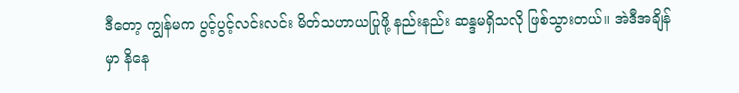ဒီတော့ ကျွန်မက ပွင့်ပွင့်လင်းလင်း မိတ်သဟာယပြုဖို့ နည်းနည်း ဆန္ဒမရှိသလို ဖြစ်သွားတယ်။ အဲဒီအချိန်မှာ နိနေ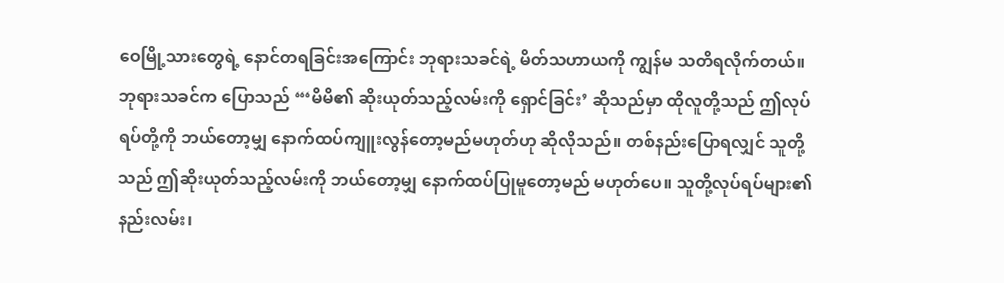ဝေမြို့သားတွေရဲ့ နောင်တရခြင်းအကြောင်း ဘုရားသခင်ရဲ့ မိတ်သဟာယကို ကျွန်မ သတိရလိုက်တယ်။ ဘုရားသခင်က ပြောသည် “‘မိမိ၏ ဆိုးယုတ်သည့်လမ်းကို ရှောင်ခြင်း’ ဆိုသည်မှာ ထိုလူတို့သည် ဤလုပ်ရပ်တို့ကို ဘယ်တော့မျှ နောက်ထပ်ကျူးလွန်တော့မည်မဟုတ်ဟု ဆိုလိုသည်။ တစ်နည်းပြောရလျှင် သူတို့သည် ဤဆိုးယုတ်သည့်လမ်းကို ဘယ်တော့မျှ နောက်ထပ်ပြုမူတော့မည် မဟုတ်ပေ။ သူတို့လုပ်ရပ်များ၏ နည်းလမ်း၊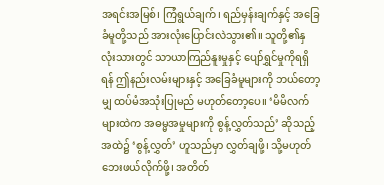အရင်းအမြစ်၊ ကြံရွယ်ချက်၊ ရည်မှန်းချက်နှင့် အခြေခံမူတို့သည် အားလုံးပြောင်းလဲသွား၏။ သူတို့၏နှလုံးသားတွင် သာယာကြည်နူးမှုနှင့် ပျော်ရွှင်မှုကိုရရှိရန် ဤနည်းလမ်းများနှင့် အခြေခံမူများကို ဘယ်တော့မျှ ထပ်မံအသုံးပြုမည် မဟုတ်တော့ပေ။ ‘မိမိလက်များထဲက အဓမ္မအမှုများကို စွန့်လွှတ်သည်’ ဆိုသည့်အထဲ၌ ‘စွန့်လွှတ်’ ဟူသည်မှာ လွှတ်ချဖို့၊ သို့မဟုတ် ဘေးဖယ်လိုက်ဖို့၊ အတိတ်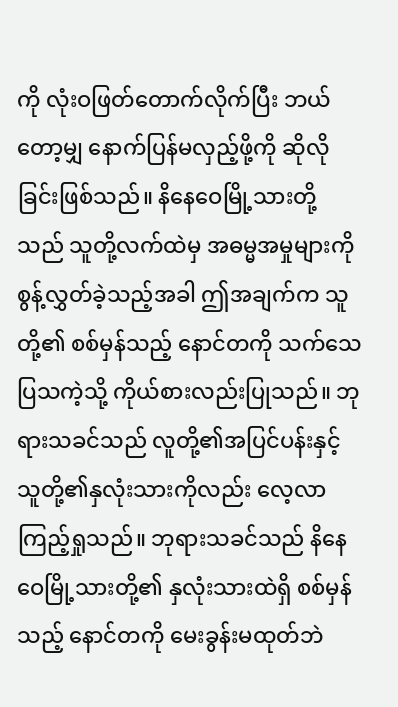ကို လုံးဝဖြတ်တောက်လိုက်ပြီး ဘယ်တော့မျှ နောက်ပြန်မလှည့်ဖို့ကို ဆိုလိုခြင်းဖြစ်သည်။ နိနေဝေမြို့သားတို့သည် သူတို့လက်ထဲမှ အဓမ္မအမှုများကို စွန့်လွှတ်ခဲ့သည့်အခါ ဤအချက်က သူတို့၏ စစ်မှန်သည့် နောင်တကို သက်သေပြသကဲ့သို့ ကိုယ်စားလည်းပြုသည်။ ဘုရားသခင်သည် လူတို့၏အပြင်ပန်းနှင့် သူတို့၏နှလုံးသားကိုလည်း လေ့လာကြည့်ရှုသည်။ ဘုရားသခင်သည် နိနေဝေမြို့သားတို့၏ နှလုံးသားထဲရှိ စစ်မှန်သည့် နောင်တကို မေးခွန်းမထုတ်ဘဲ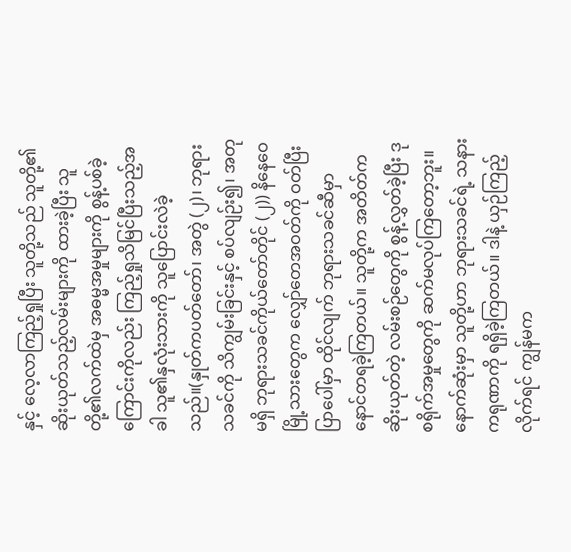နှင့် လေ့လာကြည့်ရှုပြီး သူတို့သည် သူတို့၏ဆိုးယုတ်သည့်လမ်းများကို ထားခဲ့ပြီး သူတို့၏လက်ထဲမှ အဓမ္မအမှုများကို စွန့်ပစ်ခဲ့ကြောင်းကိုလည်း ကြည့်ရှုသိမြင်ပြီးသည့်အခါ သူ၏နှလုံးသားကို သူပြောင်းလဲခဲ့သည်။(နှုတ်ကပတ်တော်၊ အတွဲ (၂)၊ ဘုရားသခင်ကို သိကျွမ်းခြင်းနှင့် စပ်လျဉ်း၍၊ အတုမရှိ ဘုရားသခင်ကိုယ်တော်တိုင် (၂)) နိနေဝေမြို့သားတွေက လျှော်တေအဝတ်ကို ဝတ်ပြီး ပြာပေါ်မှာ ထိုင်လျက် ဘုရားသခင်ဆီမှာ နောင်တရခဲ့ကြတယ်။ သူတို့က အတိတ်က ဆိုးယုတ်တဲ့ လမ်းစဉ်တွေကို စွန့်လွှတ်ခဲ့ပြီး ဒုစရိုက်အမှုတွေကို ဆက်မလုပ်ကြတော့ဘူး။ နောက်ဆုံးမှာ သူတို့ဟာ ဘုရားသခင်ရဲ့ သနားကရုဏာကို ရရှိခဲ့ကြတယ်။ ဒါနဲ့ ယှဉ်ကြည့်လိုက်ရင် ကျွန်မက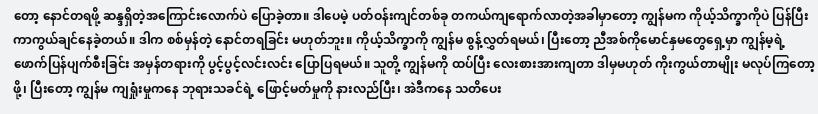တော့ နောင်တရဖို့ ဆန္ဒရှိတဲ့အကြောင်းလောက်ပဲ ပြောခဲ့တာ။ ဒါပေမဲ့ ပတ်ဝန်းကျင်တစ်ခု တကယ်ကျရောက်လာတဲ့အခါမှာတော့ ကျွန်မက ကိုယ့်သိက္ခာကိုပဲ ပြန်ပြီး ကာကွယ်ချင်နေခဲ့တယ်။ ဒါက စစ်မှန်တဲ့ နောင်တရခြင်း မဟုတ်ဘူး။ ကိုယ့်သိက္ခာကို ကျွန်မ စွန့်လွှတ်ရမယ်၊ ပြီးတော့ ညီအစ်ကိုမောင်နှမတွေရှေ့မှာ ကျွန်မ့ရဲ့ ဖောက်ပြန်ပျက်စီးခြင်း အမှန်တရားကို ပွင့်ပွင့်လင်းလင်း ပြောပြရမယ်။ သူတို့ ကျွန်မကို ထပ်ပြီး လေးစားအားကျတာ ဒါမှမဟုတ် ကိုးကွယ်တာမျိုး မလုပ်ကြတော့ဖို့၊ ပြီးတော့ ကျွန်မ ကျရှုံးမှုကနေ ဘုရားသခင်ရဲ့ ဖြောင့်မတ်မှုကို နားလည်ပြီး၊ အဲဒီကနေ သတိပေး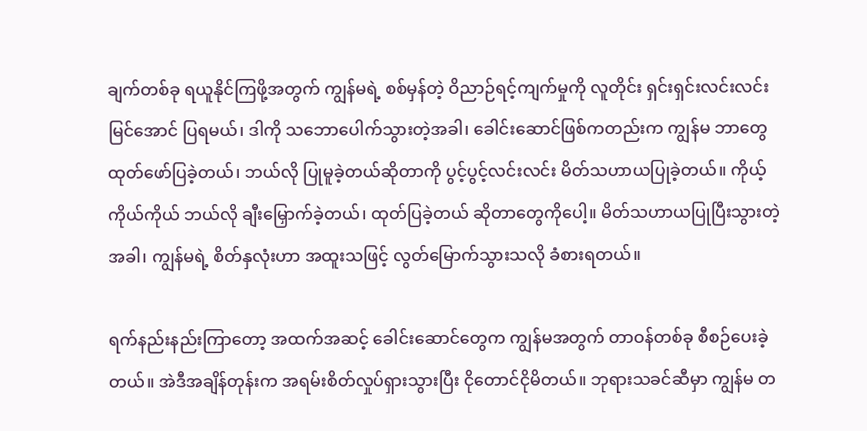ချက်တစ်ခု ရယူနိုင်ကြဖို့အတွက် ကျွန်မရဲ့ စစ်မှန်တဲ့ ဝိညာဉ်ရင့်ကျက်မှုကို လူတိုင်း ရှင်းရှင်းလင်းလင်း မြင်အောင် ပြရမယ်၊ ဒါကို သဘောပေါက်သွားတဲ့အခါ၊ ခေါင်းဆောင်ဖြစ်ကတည်းက ကျွန်မ ဘာတွေ ထုတ်ဖော်ပြခဲ့တယ်၊ ဘယ်လို ပြုမူခဲ့တယ်ဆိုတာကို ပွင့်ပွင့်လင်းလင်း မိတ်သဟာယပြုခဲ့တယ်။ ကိုယ့်ကိုယ်ကိုယ် ဘယ်လို ချီးမြှောက်ခဲ့တယ်၊ ထုတ်ပြခဲ့တယ် ဆိုတာတွေကိုပေါ့။ မိတ်သဟာယပြုပြီးသွားတဲ့အခါ၊ ကျွန်မရဲ့ စိတ်နှလုံးဟာ အထူးသဖြင့် လွတ်မြောက်သွားသလို ခံစားရတယ်။

ရက်နည်းနည်းကြာတော့ အထက်အဆင့် ခေါင်းဆောင်တွေက ကျွန်မအတွက် တာဝန်တစ်ခု စီစဉ်ပေးခဲ့တယ်။ အဲဒီအချိန်တုန်းက အရမ်းစိတ်လှုပ်ရှားသွားပြီး ငိုတောင်ငိုမိတယ်။ ဘုရားသခင်ဆီမှာ ကျွန်မ တ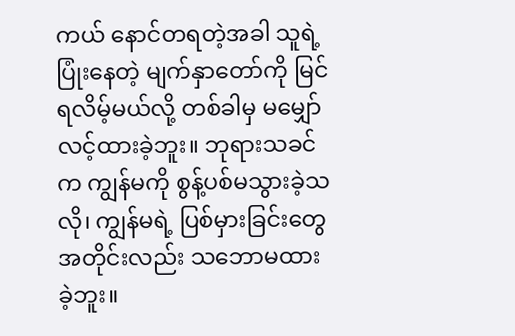ကယ် နောင်တရတဲ့အခါ သူရဲ့ ပြုံးနေတဲ့ မျက်နှာတော်ကို မြင်ရလိမ့်မယ်လို့ တစ်ခါမှ မမျှော်လင့်ထားခဲ့ဘူး။ ဘုရားသခင်က ကျွန်မကို စွန့်ပစ်မသွားခဲ့သလို၊ ကျွန်မရဲ့ ပြစ်မှားခြင်းတွေအတိုင်းလည်း သဘောမထားခဲ့ဘူး။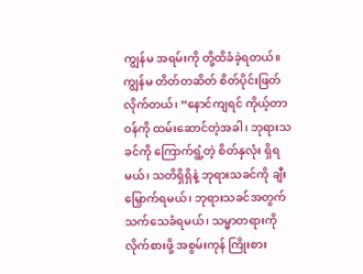ကျွန်မ အရမ်းကို တို့ထိခံခဲ့ရတယ်။ ကျွန်မ တိတ်တဆိတ် စိတ်ပိုင်းဖြတ်လိုက်တယ်၊ “နောင်ကျရင် ကိုယ့်တာဝန်ကို ထမ်းဆောင်တဲ့အခါ၊ ဘုရားသခင်ကို ကြောက်ရွံ့တဲ့ စိတ်နှလုံး ရှိရမယ်၊ သတိရှိရှိနဲ့ ဘုရားသခင်ကို ချီးမြှောက်ရမယ်၊ ဘုရားသခင်အတွက် သက်သေခံရမယ်၊ သမ္မာတရားကို လိုက်စားဖို့ အစွမ်းကုန် ကြိုးစား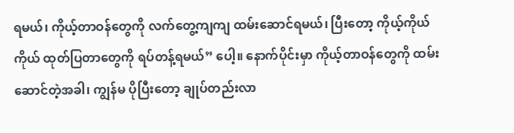ရမယ်၊ ကိုယ့်တာဝန်တွေကို လက်တွေ့ကျကျ ထမ်းဆောင်ရမယ်၊ ပြီးတော့ ကိုယ့်ကိုယ်ကိုယ် ထုတ်ပြတာတွေကို ရပ်တန့်ရမယ်” ပေါ့။ နောက်ပိုင်းမှာ ကိုယ့်တာဝန်တွေကို ထမ်းဆောင်တဲ့အခါ၊ ကျွန်မ ပိုပြီးတော့ ချုပ်တည်းလာ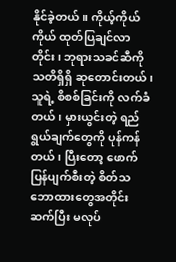နိုင်ခဲ့တယ်။ ကိုယ့်ကိုယ်ကိုယ် ထုတ်ပြချင်လာတိုင်း၊ ဘုရားသခင်ဆီကို သတိရှိရှိ ဆုတောင်းတယ်၊ သူရဲ့ စိစစ်ခြင်းကို လက်ခံတယ်၊ မှားယွင်းတဲ့ ရည်ရွယ်ချက်တွေကို ပုန်ကန်တယ်၊ ပြီးတော့ ဖောက်ပြန်ပျက်စီးတဲ့ စိတ်သဘောထားတွေအတိုင်း ဆက်ပြီး မလုပ်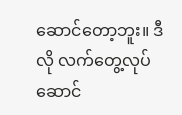ဆောင်တော့ဘူး။ ဒီလို လက်တွေ့လုပ်ဆောင်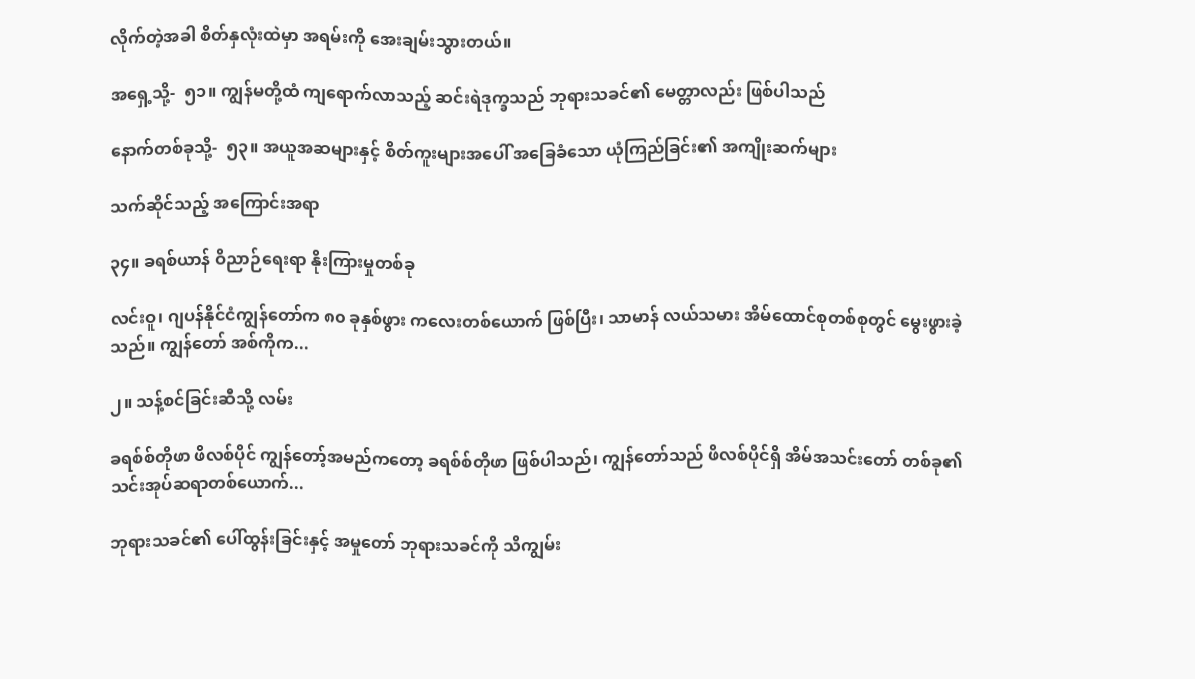လိုက်တဲ့အခါ စိတ်နှလုံးထဲမှာ အရမ်းကို အေးချမ်းသွားတယ်။

အရှေ့သို့-  ၅၁။ ကျွန်မတို့ထံ ကျရောက်လာသည့် ဆင်းရဲဒုက္ခသည် ဘုရားသခင်၏ မေတ္တာလည်း ဖြစ်ပါသည်

နောက်တစ်ခုသို့-  ၅၃။ အယူအဆများနှင့် စိတ်ကူးများအပေါ် အခြေခံသော ယုံကြည်ခြင်း၏ အကျိုးဆက်များ

သက်ဆိုင်သည့် အကြောင်းအရာ

၃၄။ ခရစ်ယာန် ဝိညာဉ်ရေးရာ နိုးကြားမှုတစ်ခု

လင်းဝူ၊ ဂျပန်နိုင်ငံကျွန်တော်က ၈၀ ခုနှစ်ဖွား ကလေးတစ်ယောက် ဖြစ်ပြီး၊ သာမာန် လယ်သမား အိမ်ထောင်စုတစ်စုတွင် မွေးဖွားခဲ့သည်။ ကျွန်တော် အစ်ကိုက...

၂။ သန့်စင်ခြင်းဆီသို့ လမ်း

ခရစ်စ်တိုဖာ ဖိလစ်ပိုင် ကျွန်တော့်အမည်ကတော့ ခရစ်စ်တိုဖာ ဖြစ်ပါသည်၊ ကျွန်တော်သည် ဖိလစ်ပိုင်ရှိ အိမ်အသင်းတော် တစ်ခု၏ သင်းအုပ်ဆရာတစ်ယောက်...

ဘုရားသခင်၏ ပေါ်ထွန်းခြင်းနှင့် အမှုတော် ဘုရားသခင်ကို သိကျွမ်း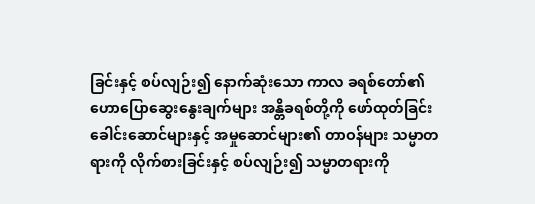ခြင်းနှင့် စပ်လျဉ်း၍ နောက်ဆုံးသော ကာလ ခရစ်တော်၏ ဟောပြောဆွေးနွေးချက်များ အန္တိခရစ်တို့ကို ဖော်ထုတ်ခြင်း ခေါင်းဆောင်များနှင့် အမှုဆောင်များ၏ တာဝန်များ သမ္မာတရားကို လိုက်စားခြင်းနှင့် စပ်လျဉ်း၍ သမ္မာတရားကို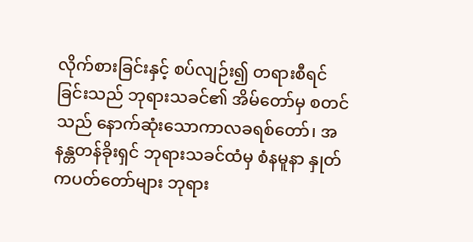လိုက်စားခြင်းနှင့် စပ်လျဉ်း၍ တရားစီရင်ခြင်းသည် ဘုရားသခင်၏ အိမ်တော်မှ စတင်သည် နောက်ဆုံးသောကာလခရစ်တော်၊ အနန္တတန်ခိုးရှင် ဘုရားသခင်ထံမှ စံနမူနာ နှုတ်ကပတ်တော်များ ဘုရား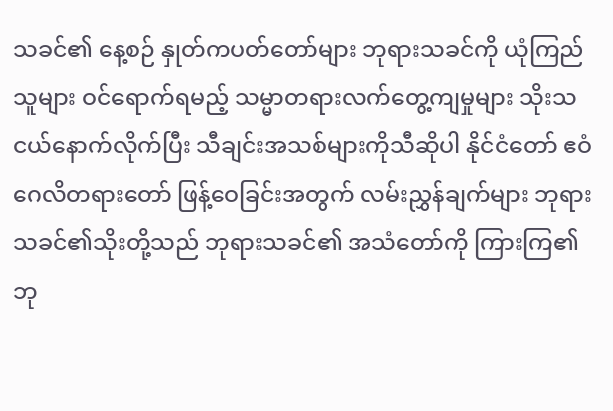သခင်၏ နေ့စဉ် နှုတ်ကပတ်တော်များ ဘုရားသခင်ကို ယုံကြည်သူများ ဝင်ရောက်ရမည့် သမ္မာတရားလက်တွေ့ကျမှုများ သိုးသငယ်နောက်လိုက်ပြီး သီချင်းအသစ်များကိုသီဆိုပါ နိုင်ငံတော် ဧဝံဂေလိတရားတော် ဖြန့်ဝေခြင်းအတွက် လမ်းညွှန်ချက်များ ဘုရားသခင်၏သိုးတို့သည် ဘုရားသခင်၏ အသံတော်ကို ကြားကြ၏ ဘု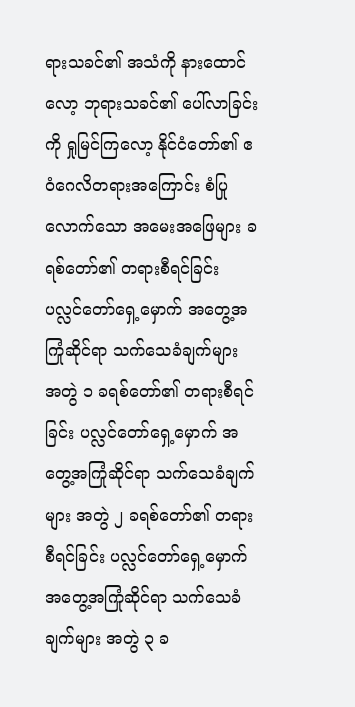ရားသခင်၏ အသံကို နားထောင်လော့ ဘုရားသခင်၏ ပေါ်လာခြင်းကို ရှုမြင်ကြလော့ နိုင်ငံတော်၏ ဧဝံဂေလိတရားအကြောင်း စံပြုလောက်သော အမေးအဖြေများ ခရစ်တော်၏ တရားစီရင်ခြင်း ပလ္လင်တော်ရှေ့မှောက် အတွေ့အကြုံဆိုင်ရာ သက်သေခံချက်များ အတွဲ ၁ ခရစ်တော်၏ တရားစီရင်ခြင်း ပလ္လင်တော်ရှေ့မှောက် အတွေ့အကြုံဆိုင်ရာ သက်သေခံချက်များ အတွဲ ၂ ခရစ်တော်၏ တရားစီရင်ခြင်း ပလ္လင်တော်ရှေ့မှောက် အတွေ့အကြုံဆိုင်ရာ သက်သေခံချက်များ အတွဲ ၃ ခ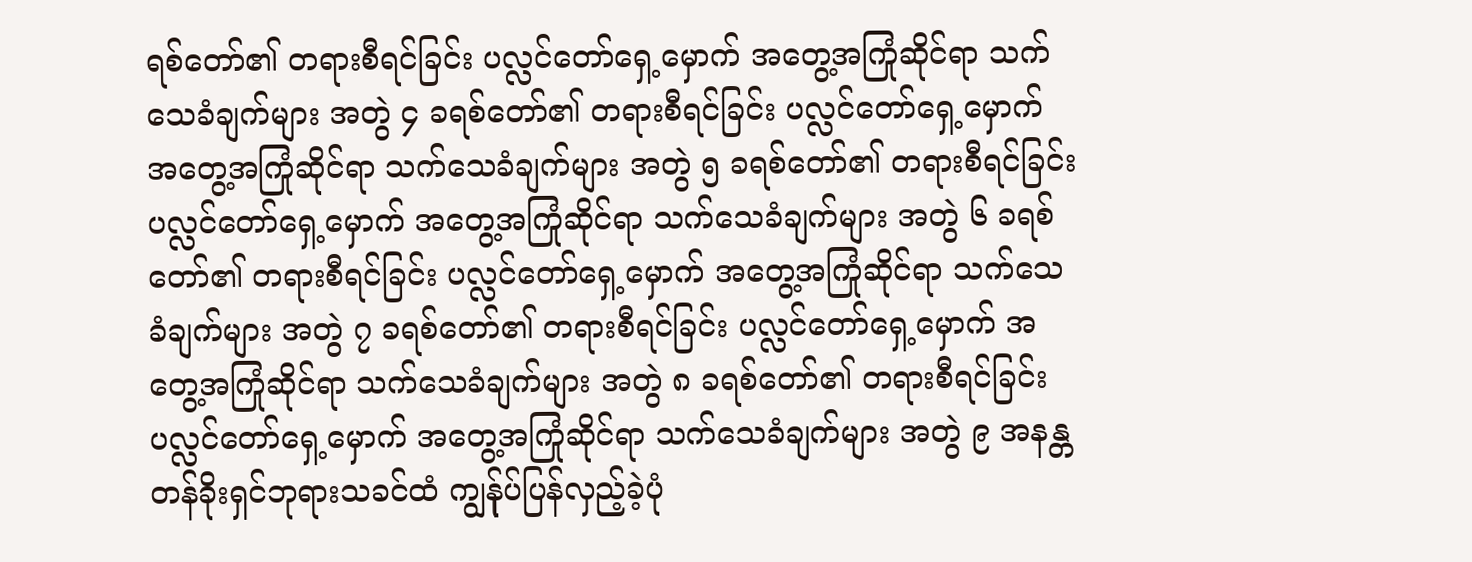ရစ်တော်၏ တရားစီရင်ခြင်း ပလ္လင်တော်ရှေ့မှောက် အတွေ့အကြုံဆိုင်ရာ သက်သေခံချက်များ အတွဲ ၄ ခရစ်တော်၏ တရားစီရင်ခြင်း ပလ္လင်တော်ရှေ့မှောက် အတွေ့အကြုံဆိုင်ရာ သက်သေခံချက်များ အတွဲ ၅ ခရစ်တော်၏ တရားစီရင်ခြင်း ပလ္လင်တော်ရှေ့မှောက် အတွေ့အကြုံဆိုင်ရာ သက်သေခံချက်များ အတွဲ ၆ ခရစ်တော်၏ တရားစီရင်ခြင်း ပလ္လင်တော်ရှေ့မှောက် အတွေ့အကြုံဆိုင်ရာ သက်သေခံချက်များ အတွဲ ၇ ခရစ်တော်၏ တရားစီရင်ခြင်း ပလ္လင်တော်ရှေ့မှောက် အတွေ့အကြုံဆိုင်ရာ သက်သေခံချက်များ အတွဲ ၈ ခရစ်တော်၏ တရားစီရင်ခြင်း ပလ္လင်တော်ရှေ့မှောက် အတွေ့အကြုံဆိုင်ရာ သက်သေခံချက်များ အတွဲ ၉ အနန္တတန်ခိုးရှင်ဘုရားသခင်ထံ ကျွန်ုပ်ပြန်လှည့်ခဲ့ပုံ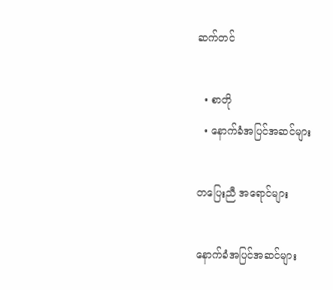ဆက်တင်

  • စာတို
  • နောက်ခံအပြင်အဆင်များ

တပြေးညီ အရောင်များ

နောက်ခံအပြင်အဆင်များ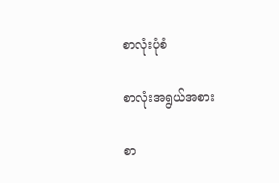စာလုံးပုံစံ

စာလုံးအရွယ်အစား

စာ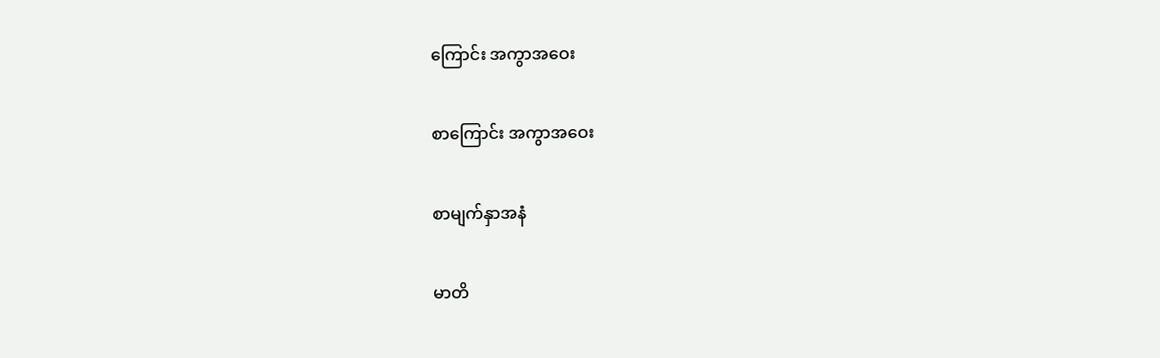ကြောင်း အကွာအဝေး

စာကြောင်း အကွာအဝေး

စာမျက်နှာအနံ

မာတိ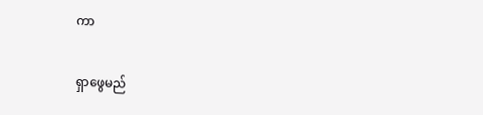ကာ

ရှာဖွေမည်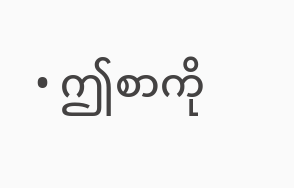• ဤစာကို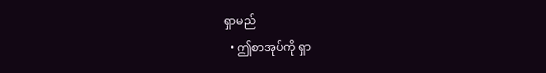ရှာမည်
  • ဤစာအုပ်ကို ရှာ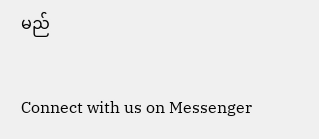မည်

Connect with us on Messenger